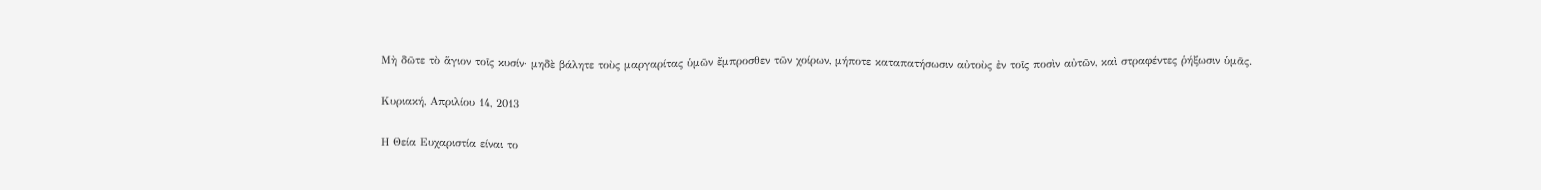Μὴ δῶτε τὸ ἅγιον τοῖς κυσίν· μηδὲ βάλητε τοὺς μαργαρίτας ὑμῶν ἔμπροσθεν τῶν χοίρων, μήποτε καταπατήσωσιν αὐτοὺς ἐν τοῖς ποσὶν αὐτῶν, καὶ στραφέντες ῥήξωσιν ὑμᾶς.

Κυριακή, Απριλίου 14, 2013

Η Θεία Ευχαριστία είναι το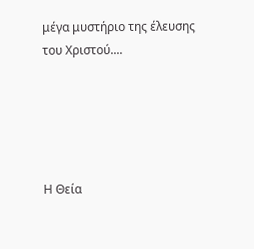μέγα μυστήριο της έλευσης του Χριστού....





Η Θεία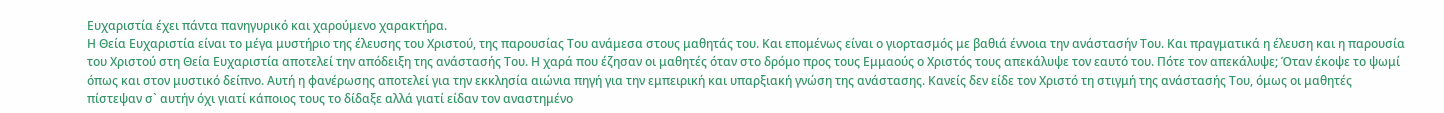Ευχαριστία έχει πάντα πανηγυρικό και χαρούμενο χαρακτήρα.
Η Θεία Ευχαριστία είναι το μέγα μυστήριο της έλευσης του Χριστού, της παρουσίας Του ανάμεσα στους μαθητάς του. Και επομένως είναι ο γιορτασμός με βαθιά έννοια την ανάστασήν Του. Και πραγματικά η έλευση και η παρουσία του Χριστού στη Θεία Ευχαριστία αποτελεί την απόδειξη της ανάστασής Του. Η χαρά που έζησαν οι μαθητές όταν στο δρόμο προς τους Εμμαούς ο Χριστός τους απεκάλυψε τον εαυτό του. Πότε τον απεκάλυψε; Όταν έκοψε το ψωμί όπως και στον μυστικό δείπνο. Αυτή η φανέρωσης αποτελεί για την εκκλησία αιώνια πηγή για την εμπειρική και υπαρξιακή γνώση της ανάστασης. Κανείς δεν είδε τον Χριστό τη στιγμή της ανάστασής Του, όμως οι μαθητές πίστεψαν σ` αυτήν όχι γιατί κάποιος τους το δίδαξε αλλά γιατί είδαν τον αναστημένο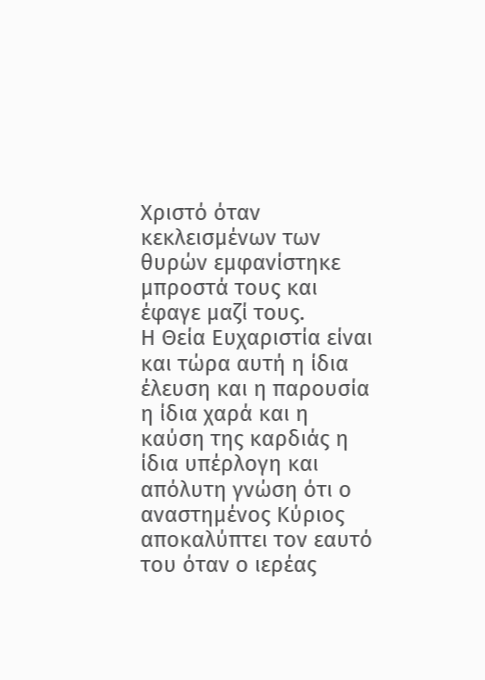Χριστό όταν κεκλεισμένων των θυρών εμφανίστηκε μπροστά τους και έφαγε μαζί τους.
Η Θεία Ευχαριστία είναι και τώρα αυτή η ίδια έλευση και η παρουσία η ίδια χαρά και η καύση της καρδιάς η ίδια υπέρλογη και απόλυτη γνώση ότι ο αναστημένος Κύριος αποκαλύπτει τον εαυτό του όταν ο ιερέας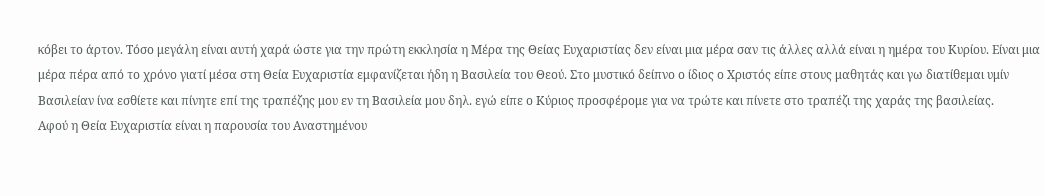κόβει το άρτον. Τόσο μεγάλη είναι αυτή χαρά ώστε για την πρώτη εκκλησία η Μέρα της Θείας Ευχαριστίας δεν είναι μια μέρα σαν τις άλλες αλλά είναι η ημέρα του Κυρίου. Είναι μια μέρα πέρα από το χρόνο γιατί μέσα στη Θεία Ευχαριστία εμφανίζεται ήδη η Βασιλεία του Θεού. Στο μυστικό δείπνο ο ίδιος ο Χριστός είπε στους μαθητάς και γω διατίθεμαι υμίν Βασιλείαν ίνα εσθίετε και πίνητε επί της τραπέζης μου εν τη Βασιλεία μου δηλ. εγώ είπε ο Κύριος προσφέρομε για να τρώτε και πίνετε στο τραπέζι της χαράς της βασιλείας.
Αφού η Θεία Ευχαριστία είναι η παρουσία του Αναστημένου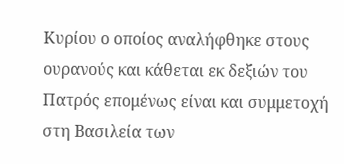Κυρίου ο οποίος αναλήφθηκε στους ουρανούς και κάθεται εκ δεξιών του Πατρός επομένως είναι και συμμετοχή στη Βασιλεία των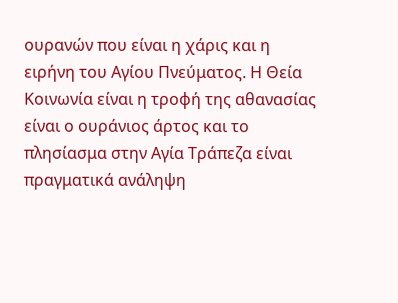ουρανών που είναι η χάρις και η ειρήνη του Αγίου Πνεύματος. Η Θεία Κοινωνία είναι η τροφή της αθανασίας είναι ο ουράνιος άρτος και το πλησίασμα στην Αγία Τράπεζα είναι πραγματικά ανάληψη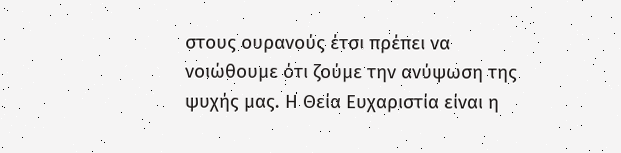στους ουρανούς έτσι πρέπει να νοιώθουμε ότι ζούμε την ανύψωση της ψυχής μας. Η Θεία Ευχαριστία είναι η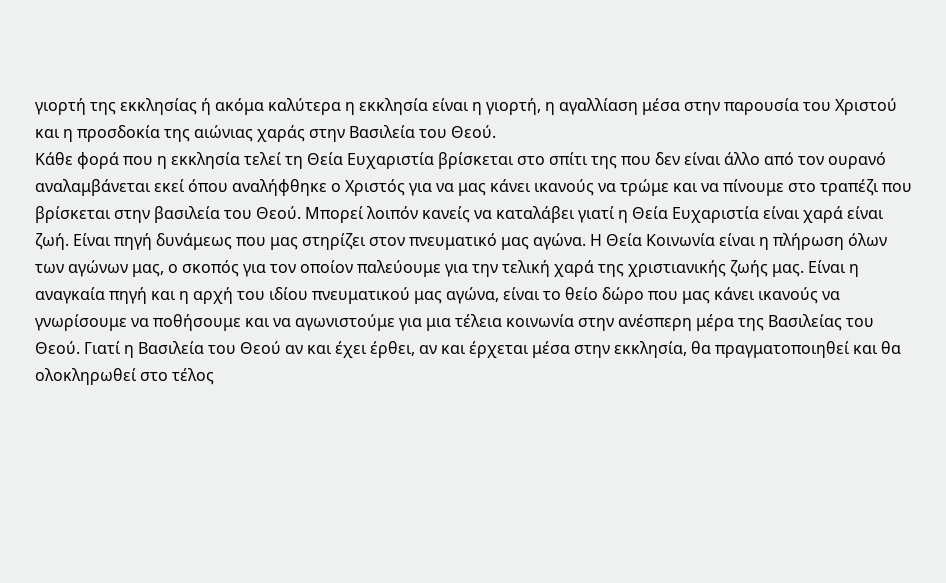γιορτή της εκκλησίας ή ακόμα καλύτερα η εκκλησία είναι η γιορτή, η αγαλλίαση μέσα στην παρουσία του Χριστού και η προσδοκία της αιώνιας χαράς στην Βασιλεία του Θεού.
Κάθε φορά που η εκκλησία τελεί τη Θεία Ευχαριστία βρίσκεται στο σπίτι της που δεν είναι άλλο από τον ουρανό αναλαμβάνεται εκεί όπου αναλήφθηκε ο Χριστός για να μας κάνει ικανούς να τρώμε και να πίνουμε στο τραπέζι που βρίσκεται στην βασιλεία του Θεού. Μπορεί λοιπόν κανείς να καταλάβει γιατί η Θεία Ευχαριστία είναι χαρά είναι ζωή. Είναι πηγή δυνάμεως που μας στηρίζει στον πνευματικό μας αγώνα. Η Θεία Κοινωνία είναι η πλήρωση όλων των αγώνων μας, ο σκοπός για τον οποίον παλεύουμε για την τελική χαρά της χριστιανικής ζωής μας. Είναι η αναγκαία πηγή και η αρχή του ιδίου πνευματικού μας αγώνα, είναι το θείο δώρο που μας κάνει ικανούς να γνωρίσουμε να ποθήσουμε και να αγωνιστούμε για μια τέλεια κοινωνία στην ανέσπερη μέρα της Βασιλείας του Θεού. Γιατί η Βασιλεία του Θεού αν και έχει έρθει, αν και έρχεται μέσα στην εκκλησία, θα πραγματοποιηθεί και θα ολοκληρωθεί στο τέλος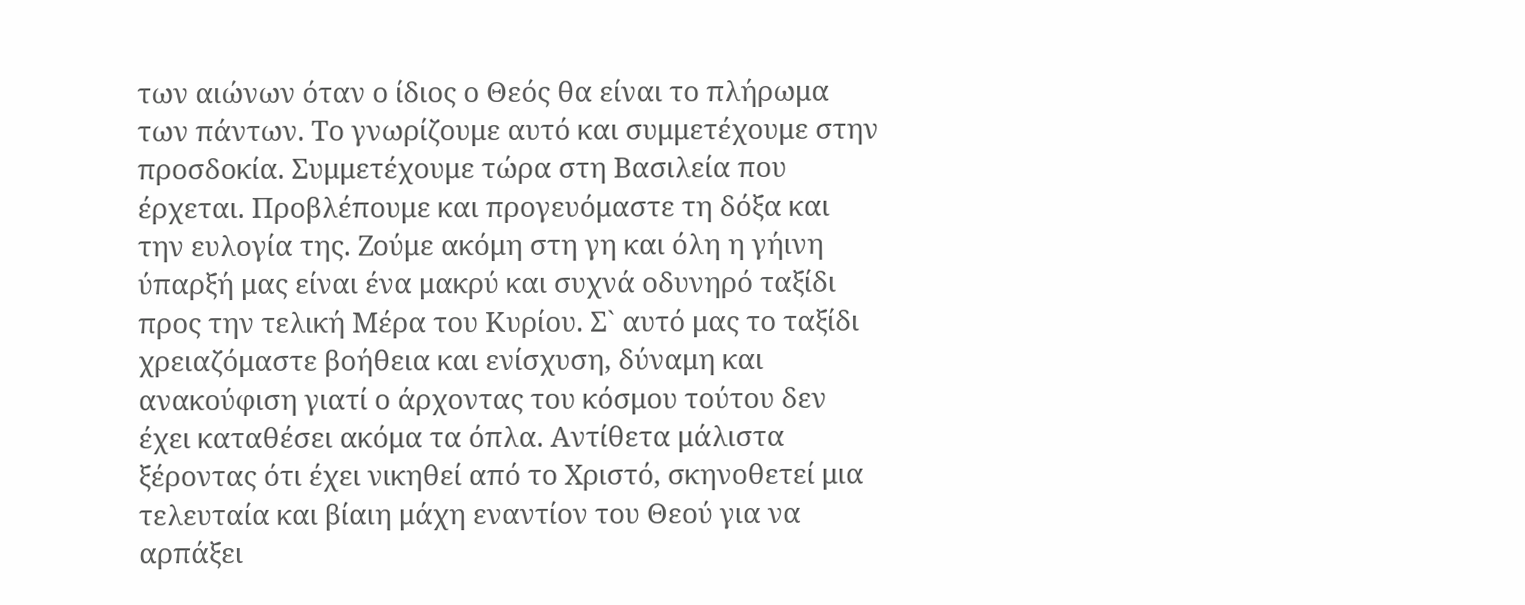των αιώνων όταν ο ίδιος ο Θεός θα είναι το πλήρωμα των πάντων. Το γνωρίζουμε αυτό και συμμετέχουμε στην προσδοκία. Συμμετέχουμε τώρα στη Βασιλεία που έρχεται. Προβλέπουμε και προγευόμαστε τη δόξα και την ευλογία της. Ζούμε ακόμη στη γη και όλη η γήινη ύπαρξή μας είναι ένα μακρύ και συχνά οδυνηρό ταξίδι προς την τελική Μέρα του Κυρίου. Σ` αυτό μας το ταξίδι χρειαζόμαστε βοήθεια και ενίσχυση, δύναμη και ανακούφιση γιατί ο άρχοντας του κόσμου τούτου δεν έχει καταθέσει ακόμα τα όπλα. Αντίθετα μάλιστα ξέροντας ότι έχει νικηθεί από το Χριστό, σκηνοθετεί μια τελευταία και βίαιη μάχη εναντίον του Θεού για να αρπάξει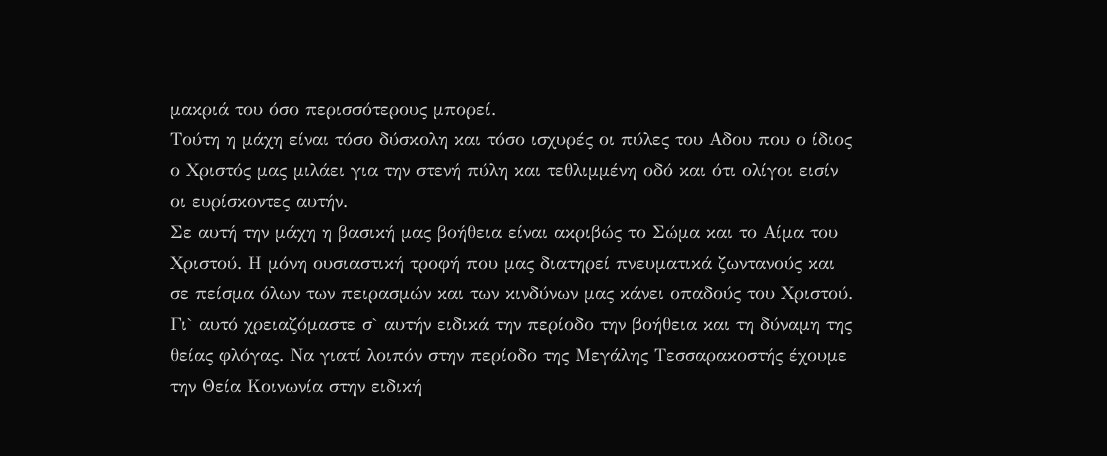μακριά του όσο περισσότερους μπορεί.
Τούτη η μάχη είναι τόσο δύσκολη και τόσο ισχυρές οι πύλες του Αδου που ο ίδιος ο Χριστός μας μιλάει για την στενή πύλη και τεθλιμμένη οδό και ότι ολίγοι εισίν οι ευρίσκοντες αυτήν.
Σε αυτή την μάχη η βασική μας βοήθεια είναι ακριβώς το Σώμα και το Αίμα του Χριστού. Η μόνη ουσιαστική τροφή που μας διατηρεί πνευματικά ζωντανούς και σε πείσμα όλων των πειρασμών και των κινδύνων μας κάνει οπαδούς του Χριστού.
Γι` αυτό χρειαζόμαστε σ` αυτήν ειδικά την περίοδο την βοήθεια και τη δύναμη της θείας φλόγας. Να γιατί λοιπόν στην περίοδο της Μεγάλης Τεσσαρακοστής έχουμε την Θεία Κοινωνία στην ειδική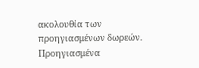ακολουθία των προηγιασμένων δωρεών. Προηγιασμένα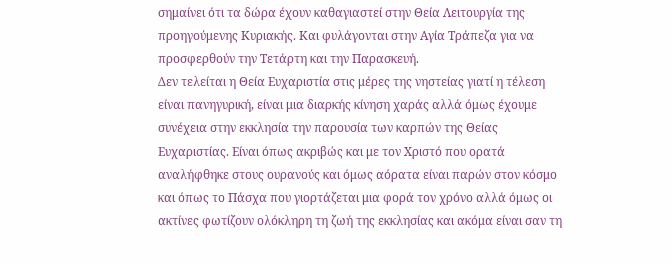σημαίνει ότι τα δώρα έχουν καθαγιαστεί στην Θεία Λειτουργία της προηγούμενης Κυριακής. Και φυλάγονται στην Αγία Τράπεζα για να προσφερθούν την Τετάρτη και την Παρασκευή.
Δεν τελείται η Θεία Ευχαριστία στις μέρες της νηστείας γιατί η τέλεση είναι πανηγυρική, είναι μια διαρκής κίνηση χαράς αλλά όμως έχουμε συνέχεια στην εκκλησία την παρουσία των καρπών της Θείας Ευχαριστίας. Είναι όπως ακριβώς και με τον Χριστό που ορατά αναλήφθηκε στους ουρανούς και όμως αόρατα είναι παρών στον κόσμο και όπως το Πάσχα που γιορτάζεται μια φορά τον χρόνο αλλά όμως οι ακτίνες φωτίζουν ολόκληρη τη ζωή της εκκλησίας και ακόμα είναι σαν τη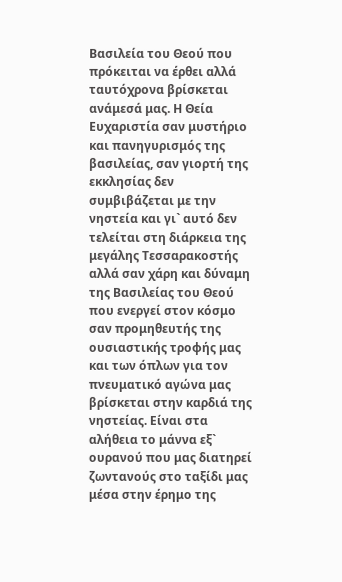Βασιλεία του Θεού που πρόκειται να έρθει αλλά ταυτόχρονα βρίσκεται ανάμεσά μας. Η Θεία Ευχαριστία σαν μυστήριο και πανηγυρισμός της βασιλείας, σαν γιορτή της εκκλησίας δεν συμβιβάζεται με την νηστεία και γι` αυτό δεν τελείται στη διάρκεια της μεγάλης Τεσσαρακοστής αλλά σαν χάρη και δύναμη της Βασιλείας του Θεού που ενεργεί στον κόσμο σαν προμηθευτής της ουσιαστικής τροφής μας και των όπλων για τον πνευματικό αγώνα μας βρίσκεται στην καρδιά της νηστείας. Είναι στα αλήθεια το μάννα εξ` ουρανού που μας διατηρεί ζωντανούς στο ταξίδι μας μέσα στην έρημο της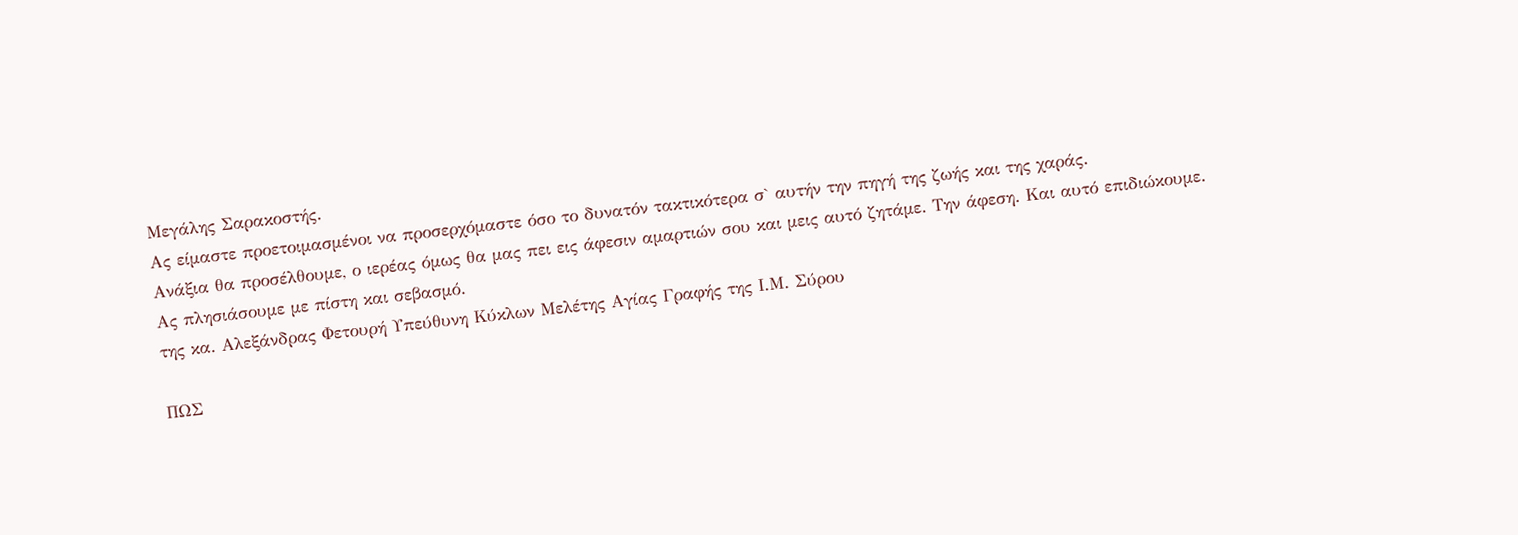Μεγάλης Σαρακοστής.
Ας είμαστε προετοιμασμένοι να προσερχόμαστε όσο το δυνατόν τακτικότερα σ` αυτήν την πηγή της ζωής και της χαράς.
Ανάξια θα προσέλθουμε, ο ιερέας όμως θα μας πει εις άφεσιν αμαρτιών σου και μεις αυτό ζητάμε. Την άφεση. Και αυτό επιδιώκουμε. Ας πλησιάσουμε με πίστη και σεβασμό.
της κα. Αλεξάνδρας Φετουρή Υπεύθυνη Κύκλων Μελέτης Αγίας Γραφής της Ι.Μ. Σύρου

ΠΩΣ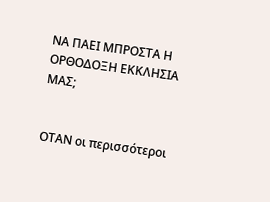ΝΑ ΠΑΕΙ ΜΠΡΟΣΤΑ Η ΟΡΘΟΔΟΞΗ ΕΚΚΛΗΣΙΑ ΜΑΣ;


ΟΤΑΝ οι περισσότεροι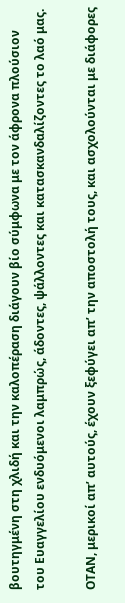βουτηγμένη στη χλιδή και την καλοπέραση διάγουν βίο σύμφωνα με τον άφρονα πλούσιον του Ευαγγελίου ενδυόμενοι λαμπρώς, άδοντες, ψάλλοντες και κατασκανδαλίζοντες το λαό μας.

ΟΤΑΝ, μερικοί απ’ αυτούς, έχουν ξεφύγει απ’ την αποστολή τους, και ασχολούνται με διάφορες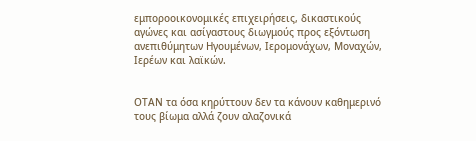εμποροοικονομικές επιχειρήσεις, δικαστικούς αγώνες και ασίγαστους διωγμούς προς εξόντωση ανεπιθύμητων Ηγουμένων, Ιερομονάχων, Μοναχών, Ιερέων και λαϊκών.


ΟΤΑΝ τα όσα κηρύττουν δεν τα κάνουν καθημερινό τους βίωμα αλλά ζουν αλαζονικά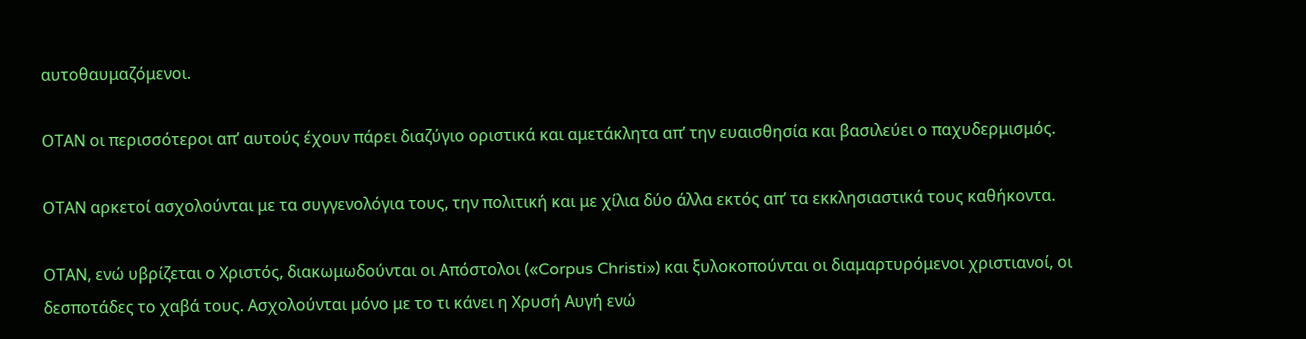αυτοθαυμαζόμενοι.

ΟΤΑΝ οι περισσότεροι απ’ αυτούς έχουν πάρει διαζύγιο οριστικά και αμετάκλητα απ’ την ευαισθησία και βασιλεύει ο παχυδερμισμός.

ΟΤΑΝ αρκετοί ασχολούνται με τα συγγενολόγια τους, την πολιτική και με χίλια δύο άλλα εκτός απ’ τα εκκλησιαστικά τους καθήκοντα.

ΟΤΑΝ, ενώ υβρίζεται ο Χριστός, διακωμωδούνται οι Απόστολοι («Corpus Christi») και ξυλοκοπούνται οι διαμαρτυρόμενοι χριστιανοί, οι δεσποτάδες το χαβά τους. Ασχολούνται μόνο με το τι κάνει η Χρυσή Αυγή ενώ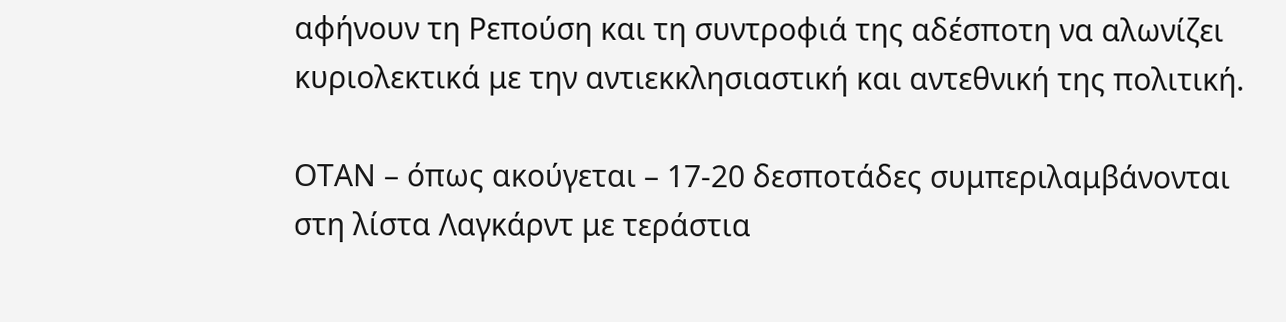αφήνουν τη Ρεπούση και τη συντροφιά της αδέσποτη να αλωνίζει κυριολεκτικά με την αντιεκκλησιαστική και αντεθνική της πολιτική.

ΟΤΑΝ – όπως ακούγεται – 17-20 δεσποτάδες συμπεριλαμβάνονται στη λίστα Λαγκάρντ με τεράστια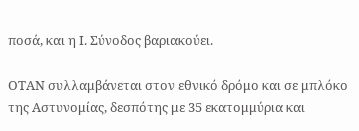ποσά, και η Ι. Σύνοδος βαριακούει.

ΟΤΑΝ συλλαμβάνεται στον εθνικό δρόμο και σε μπλόκο της Αστυνομίας, δεσπότης με 35 εκατομμύρια και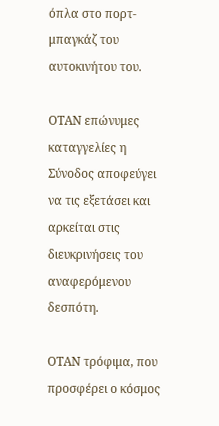όπλα στο πορτ-μπαγκάζ του αυτοκινήτου του.

ΟΤΑΝ επώνυμες καταγγελίες η Σύνοδος αποφεύγει να τις εξετάσει και αρκείται στις διευκρινήσεις του αναφερόμενου δεσπότη.

ΟΤΑΝ τρόφιμα, που προσφέρει ο κόσμος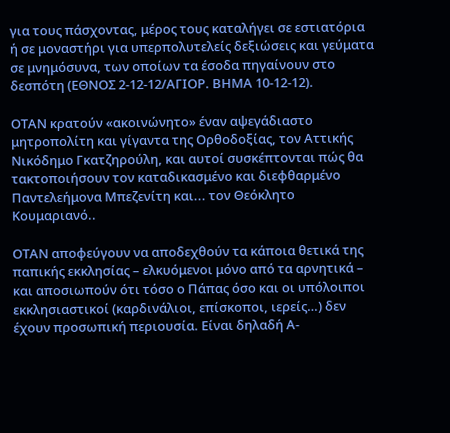για τους πάσχοντας, μέρος τους καταλήγει σε εστιατόρια ή σε μοναστήρι για υπερπολυτελείς δεξιώσεις και γεύματα σε μνημόσυνα, των οποίων τα έσοδα πηγαίνουν στο δεσπότη (ΕΘΝΟΣ 2-12-12/ΑΓΙΟΡ. ΒΗΜΑ 10-12-12).

ΟΤΑΝ κρατούν «ακοινώνητο» έναν αψεγάδιαστο μητροπολίτη και γίγαντα της Ορθοδοξίας, τον Αττικής Νικόδημο Γκατζηρούλη, και αυτοί συσκέπτονται πώς θα τακτοποιήσουν τον καταδικασμένο και διεφθαρμένο Παντελεήμονα Μπεζενίτη και... τον Θεόκλητο Κουμαριανό..

ΟΤΑΝ αποφεύγουν να αποδεχθούν τα κάποια θετικά της παπικής εκκλησίας – ελκυόμενοι μόνο από τα αρνητικά – και αποσιωπούν ότι τόσο ο Πάπας όσο και οι υπόλοιποι εκκλησιαστικοί (καρδινάλιοι, επίσκοποι, ιερείς…) δεν έχουν προσωπική περιουσία. Είναι δηλαδή Α-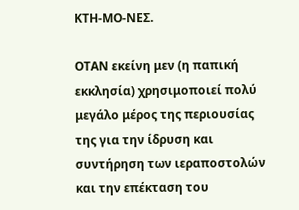ΚΤΗ-ΜΟ-ΝΕΣ.

ΟΤΑΝ εκείνη μεν (η παπική εκκλησία) χρησιμοποιεί πολύ μεγάλο μέρος της περιουσίας της για την ίδρυση και συντήρηση των ιεραποστολών και την επέκταση του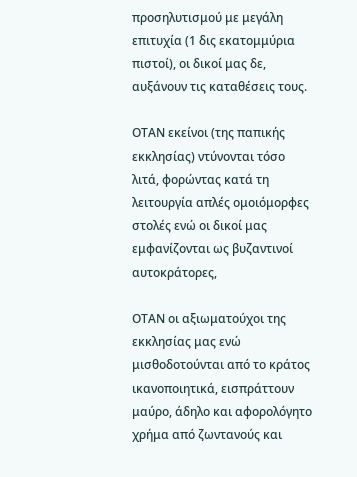προσηλυτισμού με μεγάλη επιτυχία (1 δις εκατομμύρια πιστοί), οι δικοί μας δε, αυξάνουν τις καταθέσεις τους.

ΟΤΑΝ εκείνοι (της παπικής εκκλησίας) ντύνονται τόσο λιτά, φορώντας κατά τη λειτουργία απλές ομοιόμορφες στολές ενώ οι δικοί μας εμφανίζονται ως βυζαντινοί αυτοκράτορες,

ΟΤΑΝ οι αξιωματούχοι της εκκλησίας μας ενώ μισθοδοτούνται από το κράτος ικανοποιητικά, εισπράττουν μαύρο, άδηλο και αφορολόγητο χρήμα από ζωντανούς και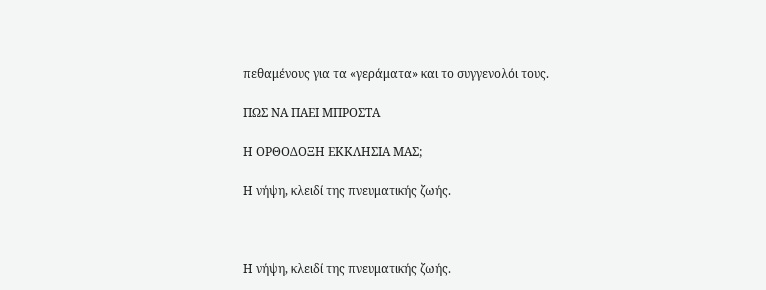πεθαμένους για τα «γεράματα» και το συγγενολόι τους.

ΠΩΣ ΝΑ ΠΑΕΙ ΜΠΡΟΣΤΑ

Η ΟΡΘΟΔΟΞΗ ΕΚΚΛΗΣΙΑ ΜΑΣ;

Η νήψη, κλειδί της πνευματικής ζωής.



Η νήψη, κλειδί της πνευματικής ζωής.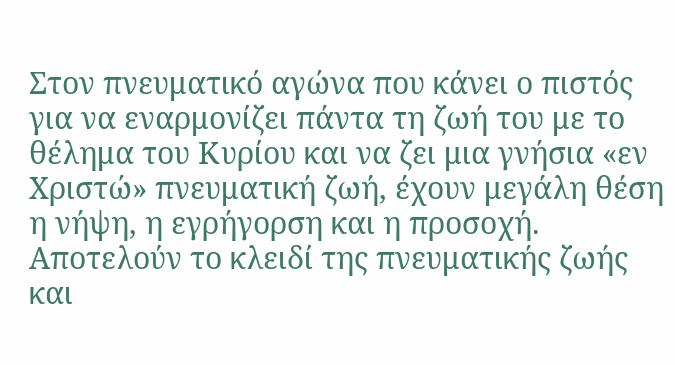Στον πνευματικό αγώνα που κάνει ο πιστός για να εναρμονίζει πάντα τη ζωή του με το θέλημα του Κυρίου και να ζει μια γνήσια «εν Χριστώ» πνευματική ζωή, έχουν μεγάλη θέση η νήψη, η εγρήγορση και η προσοχή. Αποτελούν το κλειδί της πνευματικής ζωής και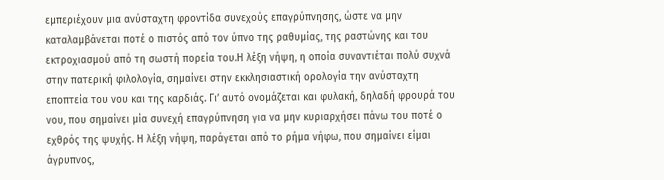εμπεριέχουν μια ανύσταχτη φροντίδα συνεχούς επαγρύπνησης, ώστε να μην καταλαμβάνεται ποτέ ο πιστός από τον ύπνο της ραθυμίας, της ραστώνης και του εκτροχιασμού από τη σωστή πορεία του.Η λέξη νήψη, η οποία συναντιέται πολύ συχνά στην πατερική φιλολογία, σημαίνει στην εκκλησιαστική ορολογία την ανύσταχτη εποπτεία του νου και της καρδιάς. Γι’ αυτό ονομάζεται και φυλακή, δηλαδή φρουρά του νου, που σημαίνει μία συνεχή επαγρύπνηση για να μην κυριαρχήσει πάνω του ποτέ ο εχθρός της ψυχής. Η λέξη νήψη, παράγεται από το ρήμα νήφω, που σημαίνει είμαι άγρυπνος,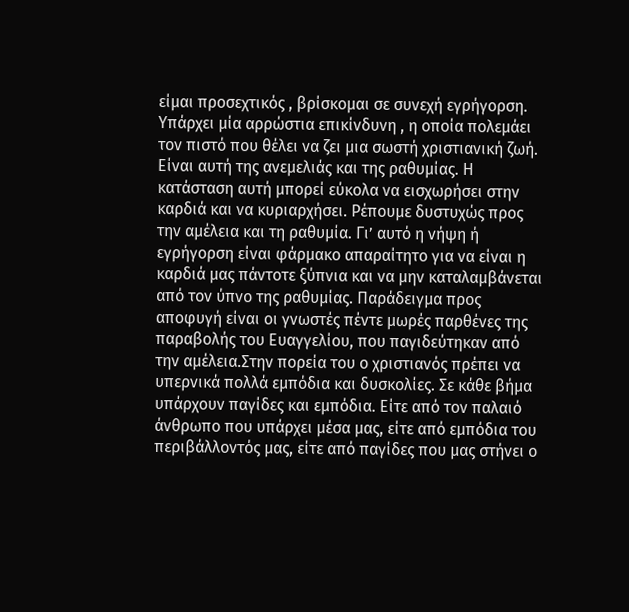είμαι προσεχτικός , βρίσκομαι σε συνεχή εγρήγορση. Υπάρχει μία αρρώστια επικίνδυνη , η οποία πολεμάει τον πιστό που θέλει να ζει μια σωστή χριστιανική ζωή. Είναι αυτή της ανεμελιάς και της ραθυμίας. Η κατάσταση αυτή μπορεί εύκολα να εισχωρήσει στην καρδιά και να κυριαρχήσει. Ρέπουμε δυστυχώς προς την αμέλεια και τη ραθυμία. Γι’ αυτό η νήψη ή εγρήγορση είναι φάρμακο απαραίτητο για να είναι η καρδιά μας πάντοτε ξύπνια και να μην καταλαμβάνεται από τον ύπνο της ραθυμίας. Παράδειγμα προς αποφυγή είναι οι γνωστές πέντε μωρές παρθένες της παραβολής του Ευαγγελίου, που παγιδεύτηκαν από την αμέλεια.Στην πορεία του ο χριστιανός πρέπει να υπερνικά πολλά εμπόδια και δυσκολίες. Σε κάθε βήμα υπάρχουν παγίδες και εμπόδια. Είτε από τον παλαιό άνθρωπο που υπάρχει μέσα μας, είτε από εμπόδια του περιβάλλοντός μας, είτε από παγίδες που μας στήνει ο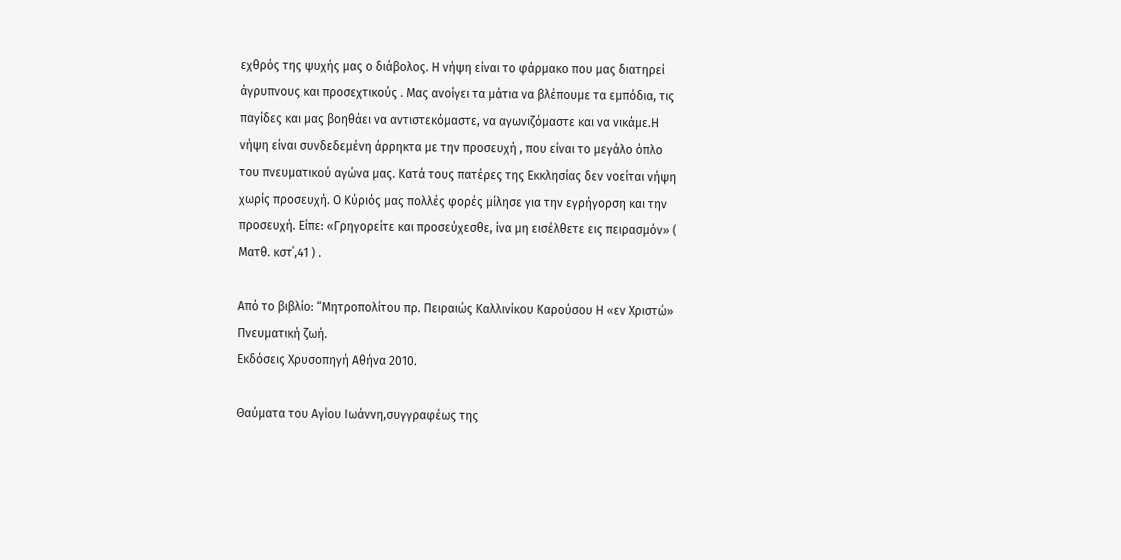εχθρός της ψυχής μας ο διάβολος. Η νήψη είναι το φάρμακο που μας διατηρεί άγρυπνους και προσεχτικούς . Μας ανοίγει τα μάτια να βλέπουμε τα εμπόδια, τις παγίδες και μας βοηθάει να αντιστεκόμαστε, να αγωνιζόμαστε και να νικάμε.Η νήψη είναι συνδεδεμένη άρρηκτα με την προσευχή , που είναι το μεγάλο όπλο του πνευματικού αγώνα μας. Κατά τους πατέρες της Εκκλησίας δεν νοείται νήψη χωρίς προσευχή. Ο Κύριός μας πολλές φορές μίλησε για την εγρήγορση και την προσευχή. Είπε: «Γρηγορείτε και προσεύχεσθε, ίνα μη εισέλθετε εις πειρασμόν» ( Ματθ. κστ΄,41 ) .

Από το βιβλίο: “Μητροπολίτου πρ. Πειραιώς Καλλινίκου Καρούσου Η «εν Χριστώ» Πνευματική ζωή.
Εκδόσεις Χρυσοπηγή Αθήνα 2010.

Θαύματα του Αγίου Iωάννη,συγγραφέως της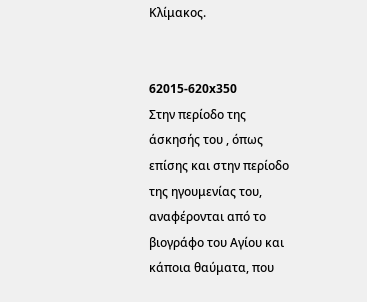Κλίμακος.


62015-620x350
Στην περίοδο της άσκησής του , όπως επίσης και στην περίοδο της ηγουμενίας του, αναφέρονται από το βιογράφο του Αγίου και κάποια θαύματα, που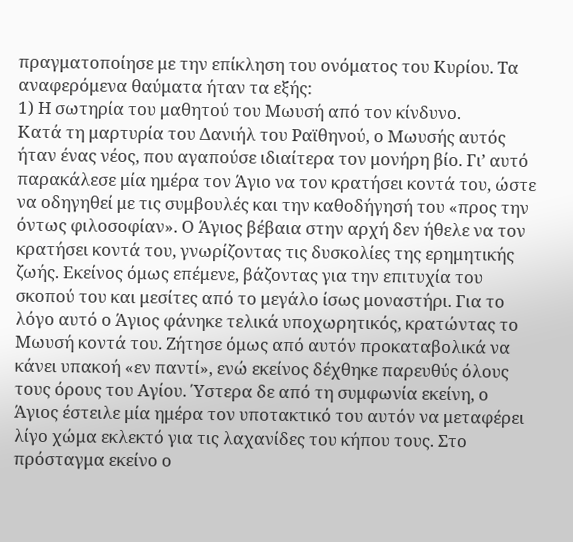πραγματοποίησε με την επίκληση του ονόματος του Κυρίου. Τα αναφερόμενα θαύματα ήταν τα εξής:
1) Η σωτηρία του μαθητού του Μωυσή από τον κίνδυνο.
Κατά τη μαρτυρία του Δανιήλ του Ραϊθηνού, ο Μωυσής αυτός ήταν ένας νέος, που αγαπούσε ιδιαίτερα τον μονήρη βίο. Γι’ αυτό παρακάλεσε μία ημέρα τον Άγιο να τον κρατήσει κοντά του, ώστε να οδηγηθεί με τις συμβουλές και την καθοδήγησή του «προς την όντως φιλοσοφίαν». Ο Άγιος βέβαια στην αρχή δεν ήθελε να τον κρατήσει κοντά του, γνωρίζοντας τις δυσκολίες της ερημητικής ζωής. Εκείνος όμως επέμενε, βάζοντας για την επιτυχία του σκοπού του και μεσίτες από το μεγάλο ίσως μοναστήρι. Για το λόγο αυτό ο Άγιος φάνηκε τελικά υποχωρητικός, κρατώντας το Μωυσή κοντά του. Ζήτησε όμως από αυτόν προκαταβολικά να κάνει υπακοή «εν παντί», ενώ εκείνος δέχθηκε παρευθύς όλους τους όρους του Αγίου. Ύστερα δε από τη συμφωνία εκείνη, ο Άγιος έστειλε μία ημέρα τον υποτακτικό του αυτόν να μεταφέρει λίγο χώμα εκλεκτό για τις λαχανίδες του κήπου τους. Στο πρόσταγμα εκείνο ο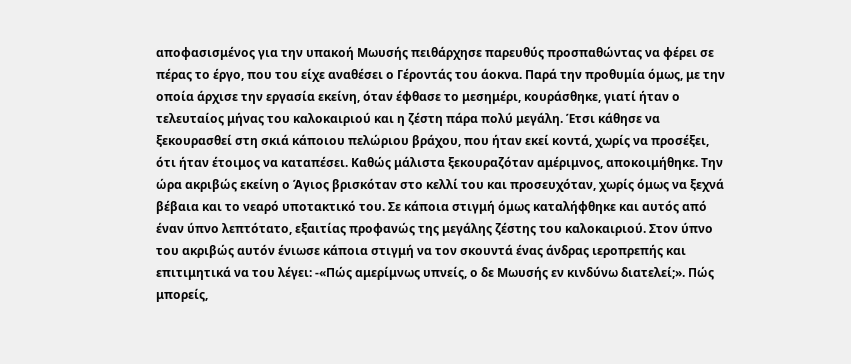αποφασισμένος για την υπακοή Μωυσής πειθάρχησε παρευθύς προσπαθώντας να φέρει σε πέρας το έργο, που του είχε αναθέσει ο Γέροντάς του άοκνα. Παρά την προθυμία όμως, με την οποία άρχισε την εργασία εκείνη, όταν έφθασε το μεσημέρι, κουράσθηκε, γιατί ήταν ο τελευταίος μήνας του καλοκαιριού και η ζέστη πάρα πολύ μεγάλη. Έτσι κάθησε να ξεκουρασθεί στη σκιά κάποιου πελώριου βράχου, που ήταν εκεί κοντά, χωρίς να προσέξει, ότι ήταν έτοιμος να καταπέσει. Καθώς μάλιστα ξεκουραζόταν αμέριμνος, αποκοιμήθηκε. Την ώρα ακριβώς εκείνη ο Άγιος βρισκόταν στο κελλί του και προσευχόταν, χωρίς όμως να ξεχνά βέβαια και το νεαρό υποτακτικό του. Σε κάποια στιγμή όμως καταλήφθηκε και αυτός από έναν ύπνο λεπτότατο, εξαιτίας προφανώς της μεγάλης ζέστης του καλοκαιριού. Στον ύπνο του ακριβώς αυτόν ένιωσε κάποια στιγμή να τον σκουντά ένας άνδρας ιεροπρεπής και επιτιμητικά να του λέγει: -«Πώς αμερίμνως υπνείς, ο δε Μωυσής εν κινδύνω διατελεί;». Πώς μπορείς,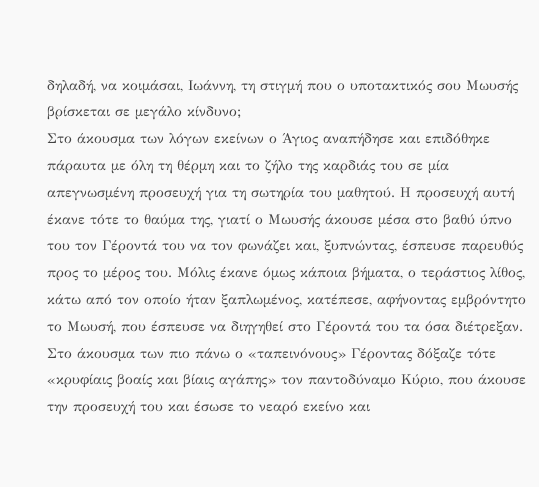δηλαδή, να κοιμάσαι, Ιωάννη, τη στιγμή που ο υποτακτικός σου Μωυσής βρίσκεται σε μεγάλο κίνδυνο;
Στο άκουσμα των λόγων εκείνων ο Άγιος αναπήδησε και επιδόθηκε πάραυτα με όλη τη θέρμη και το ζήλο της καρδιάς του σε μία απεγνωσμένη προσευχή για τη σωτηρία του μαθητού. Η προσευχή αυτή έκανε τότε το θαύμα της, γιατί ο Μωυσής άκουσε μέσα στο βαθύ ύπνο του τον Γέροντά του να τον φωνάζει και, ξυπνώντας, έσπευσε παρευθύς προς το μέρος του. Μόλις έκανε όμως κάποια βήματα, ο τεράστιος λίθος, κάτω από τον οποίο ήταν ξαπλωμένος, κατέπεσε, αφήνοντας εμβρόντητο το Μωυσή, που έσπευσε να διηγηθεί στο Γέροντά του τα όσα διέτρεξαν. Στο άκουσμα των πιο πάνω ο «ταπεινόνους» Γέροντας δόξαζε τότε «κρυφίαις βοαίς και βίαις αγάπης» τον παντοδύναμο Κύριο, που άκουσε την προσευχή του και έσωσε το νεαρό εκείνο και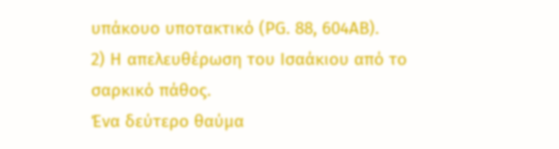υπάκουο υποτακτικό (ΡG. 88, 604ΑΒ).
2) Η απελευθέρωση του Ισαάκιου από το σαρκικό πάθος.
Ένα δεύτερο θαύμα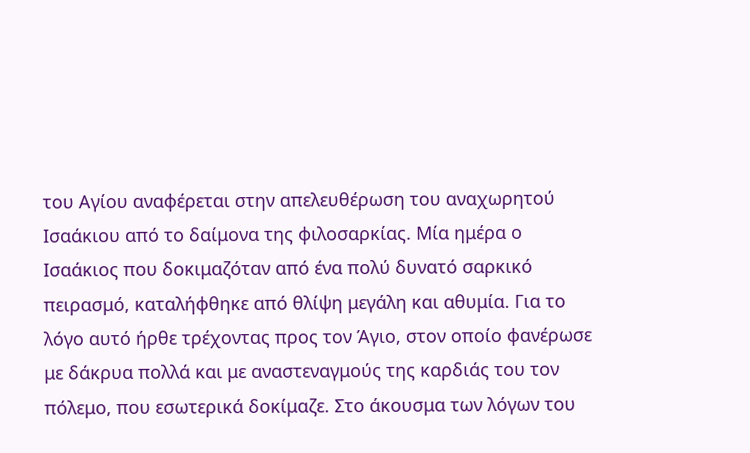του Αγίου αναφέρεται στην απελευθέρωση του αναχωρητού Ισαάκιου από το δαίμονα της φιλοσαρκίας. Μία ημέρα ο Ισαάκιος που δοκιμαζόταν από ένα πολύ δυνατό σαρκικό πειρασμό, καταλήφθηκε από θλίψη μεγάλη και αθυμία. Για το λόγο αυτό ήρθε τρέχοντας προς τον Άγιο, στον οποίο φανέρωσε με δάκρυα πολλά και με αναστεναγμούς της καρδιάς του τον πόλεμο, που εσωτερικά δοκίμαζε. Στο άκουσμα των λόγων του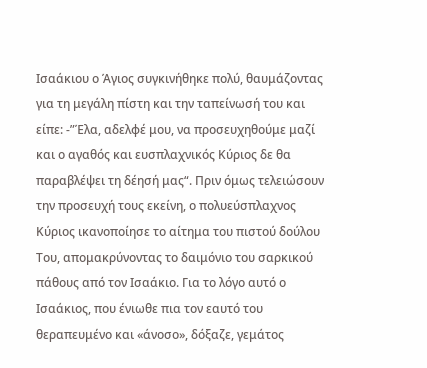Ισαάκιου ο Άγιος συγκινήθηκε πολύ, θαυμάζοντας για τη μεγάλη πίστη και την ταπείνωσή του και είπε: -”Έλα, αδελφέ μου, να προσευχηθούμε μαζί και ο αγαθός και ευσπλαχνικός Κύριος δε θα παραβλέψει τη δέησή μας“. Πριν όμως τελειώσουν την προσευχή τους εκείνη, ο πολυεύσπλαχνος Κύριος ικανοποίησε το αίτημα του πιστού δούλου Του, απομακρύνοντας το δαιμόνιο του σαρκικού πάθους από τον Ισαάκιο. Για το λόγο αυτό ο Ισαάκιος, που ένιωθε πια τον εαυτό του θεραπευμένο και «άνοσο», δόξαζε, γεμάτος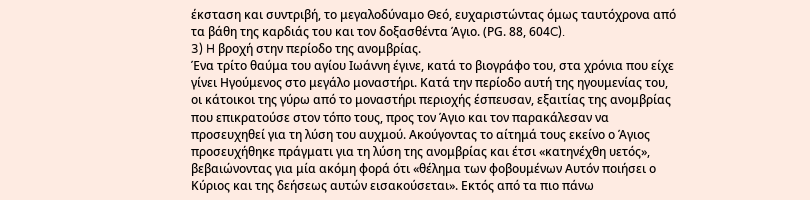έκσταση και συντριβή, το μεγαλοδύναμο Θεό, ευχαριστώντας όμως ταυτόχρονα από τα βάθη της καρδιάς του και τον δοξασθέντα Άγιο. (ΡG. 88, 604C).
3) H βροχή στην περίοδο της ανομβρίας.
Ένα τρίτο θαύμα του αγίου Ιωάννη έγινε, κατά το βιογράφο του, στα χρόνια που είχε γίνει Ηγούμενος στο μεγάλο μοναστήρι. Κατά την περίοδο αυτή της ηγουμενίας του, οι κάτοικοι της γύρω από το μοναστήρι περιοχής έσπευσαν, εξαιτίας της ανομβρίας που επικρατούσε στον τόπο τους, προς τον Άγιο και τον παρακάλεσαν να προσευχηθεί για τη λύση του αυχμού. Ακούγοντας το αίτημά τους εκείνο ο Άγιος προσευχήθηκε πράγματι για τη λύση της ανομβρίας και έτσι «κατηνέχθη υετός», βεβαιώνοντας για μία ακόμη φορά ότι «θέλημα των φοβουμένων Αυτόν ποιήσει ο Κύριος και της δεήσεως αυτών εισακούσεται». Εκτός από τα πιο πάνω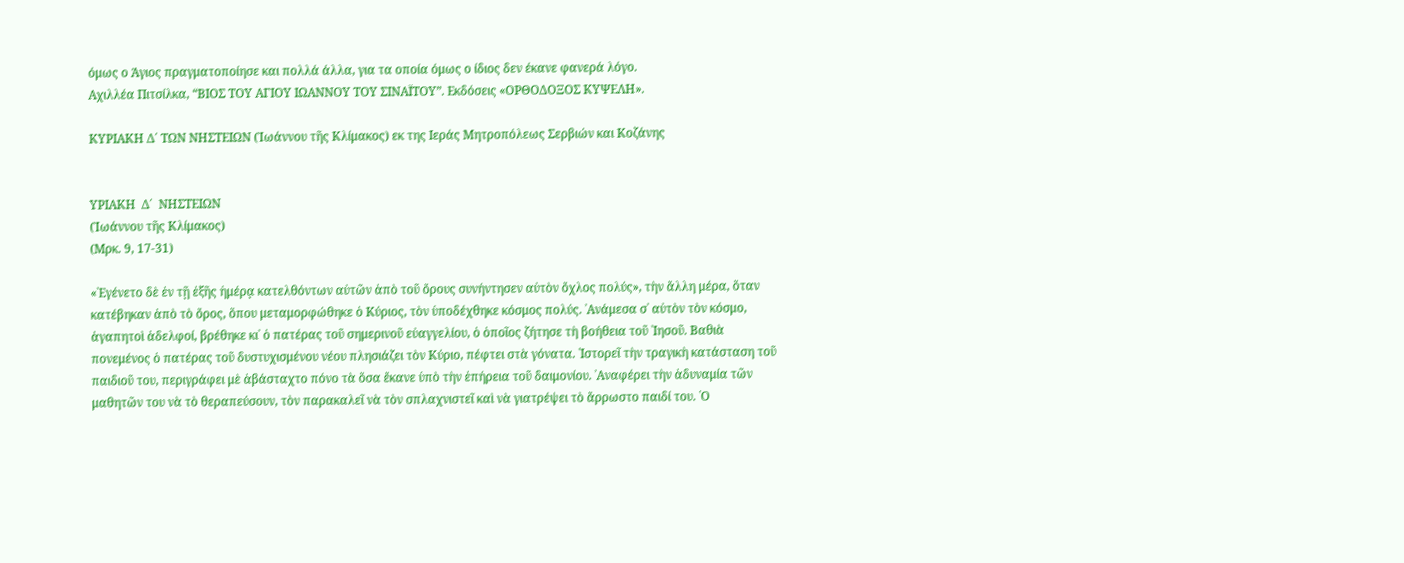όμως ο Άγιος πραγματοποίησε και πολλά άλλα, για τα οποία όμως ο ίδιος δεν έκανε φανερά λόγο.
Αχιλλέα Πιτσίλκα, “ΒΙΟΣ ΤΟΥ ΑΓΙΟΥ ΙΩΑΝΝΟΥ ΤΟΥ ΣΙΝΑΪΤΟΥ”. Εκδόσεις «ΟΡΘΟΔΟΞΟΣ ΚΥΨΕΛΗ».

ΚΥΡΙΑΚΗ Δ΄ ΤΩΝ ΝΗΣΤΕΙΩΝ (Ἰωάννου τῆς Κλίμακος) εκ της Ιεράς Μητροπόλεως Σερβιών και Κοζάνης


ΥΡΙΑΚΗ  Δ΄  ΝΗΣΤΕΙΩΝ
(Ἰωάννου τῆς Κλίμακος)
(Μρκ. 9, 17-31)

«᾿Εγένετο δὲ ἐν τῇ ἐξῆς ἡμέρᾳ κατελθόντων αὐτῶν ἀπὸ τοῦ ὄρους συνήντησεν αὐτὸν ὄχλος πολύς», τὴν ἄλλη μέρα, ὅταν κατέβηκαν ἀπὸ τὸ ὄρος, ὅπου μεταμορφώθηκε ὁ Κύριος, τὸν ὑποδέχθηκε κόσμος πολύς. ᾿Ανάμεσα σ᾿ αὐτὸν τὸν κόσμο, ἀγαπητοὶ ἀδελφοί, βρέθηκε κι᾿ ὁ πατέρας τοῦ σημερινοῦ εὐαγγελίου, ὁ ὁποῖος ζήτησε τὴ βοήθεια τοῦ ᾿Ιησοῦ. Βαθιὰ πονεμένος ὁ πατέρας τοῦ δυστυχισμένου νέου πλησιάζει τὸν Κύριο, πέφτει στὰ γόνατα. ῾Ιστορεῖ τὴν τραγικὴ κατάσταση τοῦ παιδιοῦ του, περιγράφει μὲ ἀβάσταχτο πόνο τὰ ὅσα ἔκανε ὑπὸ τὴν ἐπήρεια τοῦ δαιμονίου. ᾿Αναφέρει τὴν ἀδυναμία τῶν μαθητῶν του νὰ τὸ θεραπεύσουν, τὸν παρακαλεῖ νὰ τὸν σπλαχνιστεῖ καὶ νὰ γιατρέψει τὸ ἄρρωστο παιδί του. ῾Ο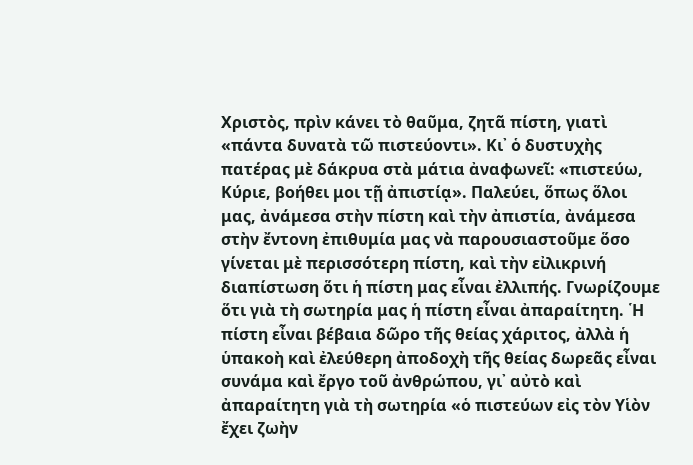Χριστὸς, πρὶν κάνει τὸ θαῦμα, ζητᾶ πίστη, γιατὶ «πάντα δυνατὰ τῶ πιστεύοντι». Κι᾿ ὁ δυστυχὴς πατέρας μὲ δάκρυα στὰ μάτια ἀναφωνεῖ: «πιστεύω, Κύριε, βοήθει μοι τῇ ἀπιστίᾳ». Παλεύει, ὅπως ὅλοι μας, ἀνάμεσα στὴν πίστη καὶ τὴν ἀπιστία, ἀνάμεσα στὴν ἔντονη ἐπιθυμία μας νὰ παρουσιαστοῦμε ὅσο γίνεται μὲ περισσότερη πίστη, καὶ τὴν εἰλικρινή διαπίστωση ὅτι ἡ πίστη μας εἶναι ἐλλιπής. Γνωρίζουμε ὅτι γιὰ τὴ σωτηρία μας ἡ πίστη εἶναι ἀπαραίτητη. ῾Η πίστη εἶναι βέβαια δῶρο τῆς θείας χάριτος, ἀλλὰ ἡ ὑπακοὴ καὶ ἐλεύθερη ἀποδοχὴ τῆς θείας δωρεᾶς εἶναι συνάμα καὶ ἔργο τοῦ ἀνθρώπου, γι᾿ αὐτὸ καὶ ἀπαραίτητη γιὰ τὴ σωτηρία «ὁ πιστεύων εἰς τὸν Υἱὸν ἔχει ζωὴν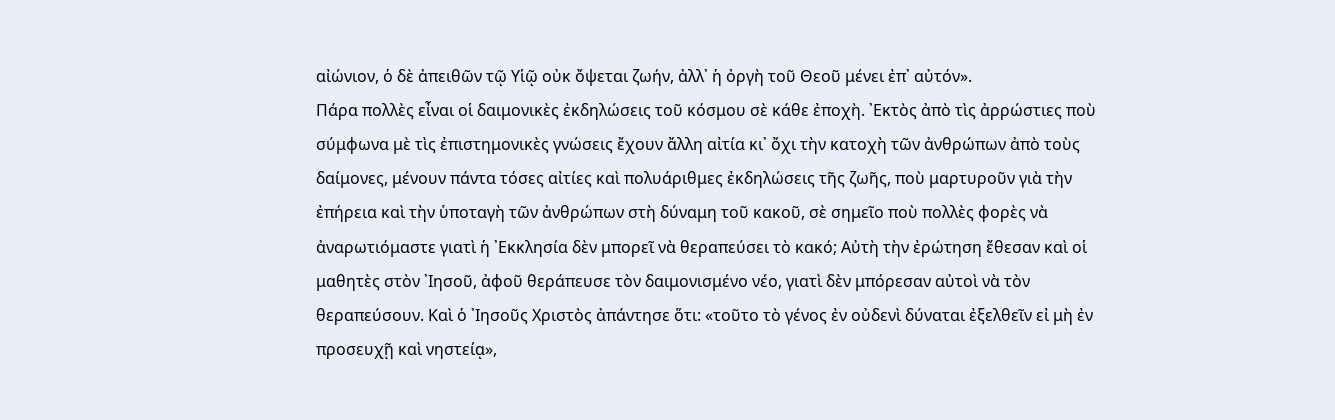αἰώνιον, ὁ δὲ ἀπειθῶν τῷ Υἱῷ οὐκ ὄψεται ζωήν, ἀλλ᾿ ἡ ὀργὴ τοῦ Θεοῦ μένει ἐπ᾿ αὐτόν».
Πάρα πολλὲς εἶναι οἱ δαιμονικὲς ἐκδηλώσεις τοῦ κόσμου σὲ κάθε ἐποχὴ. ᾿Εκτὸς ἀπὸ τὶς ἀρρώστιες ποὺ σύμφωνα μὲ τὶς ἐπιστημονικὲς γνώσεις ἔχουν ἄλλη αἰτία κι᾿ ὄχι τὴν κατοχὴ τῶν ἀνθρώπων ἀπὸ τοὺς δαίμονες, μένουν πάντα τόσες αἰτίες καὶ πολυάριθμες ἐκδηλώσεις τῆς ζωῆς, ποὺ μαρτυροῦν γιὰ τὴν ἐπήρεια καὶ τὴν ὑποταγὴ τῶν ἀνθρώπων στὴ δύναμη τοῦ κακοῦ, σὲ σημεῖο ποὺ πολλὲς φορὲς νὰ ἀναρωτιόμαστε γιατὶ ἡ ᾿Εκκλησία δὲν μπορεῖ νὰ θεραπεύσει τὸ κακό; Αὐτὴ τὴν ἐρώτηση ἔθεσαν καὶ οἱ μαθητὲς στὸν ᾿Ιησοῦ, ἀφοῦ θεράπευσε τὸν δαιμονισμένο νέο, γιατὶ δὲν μπόρεσαν αὐτοὶ νὰ τὸν θεραπεύσουν. Καὶ ὁ ᾿Ιησοῦς Χριστὸς ἀπάντησε ὅτι: «τοῦτο τὸ γένος ἐν οὐδενὶ δύναται ἐξελθεῖν εἰ μὴ ἐν προσευχῇ καὶ νηστείᾳ»,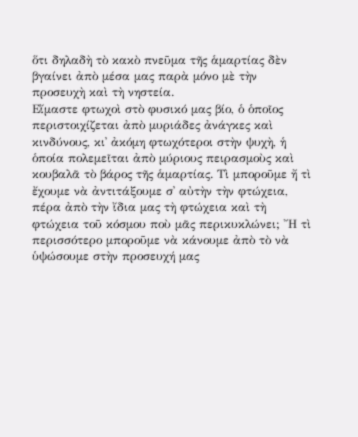ὅτι δηλαδὴ τὸ κακὸ πνεῦμα τῆς ἁμαρτίας δὲν βγαίνει ἀπὸ μέσα μας παρὰ μόνο μὲ τὴν προσευχὴ καὶ τὴ νηστεία.
Εἴμαστε φτωχοὶ στὸ φυσικό μας βίο, ὁ ὁποῖος περιστοιχίζεται ἀπὸ μυριάδες ἀνάγκες καὶ κινδύνους, κι᾿ ἀκόμη φτωχότεροι στὴν ψυχὴ, ἡ ὁποία πολεμεῖται ἀπὸ μύριους πειρασμοὺς καὶ κουβαλᾶ τὸ βάρος τῆς ἁμαρτίας. Τὶ μποροῦμε ἤ τὶ ἔχουμε νὰ ἀντιτάξουμε σ᾿ αὐτὴν τὴν φτώχεια, πέρα ἀπὸ τὴν ἴδια μας τὴ φτώχεια καὶ τὴ φτώχεια τοῦ κόσμου ποὺ μᾶς περικυκλώνει; ῎Η τὶ περισσότερο μποροῦμε νὰ κάνουμε ἀπὸ τὸ νὰ ὑψώσουμε στὴν προσευχή μας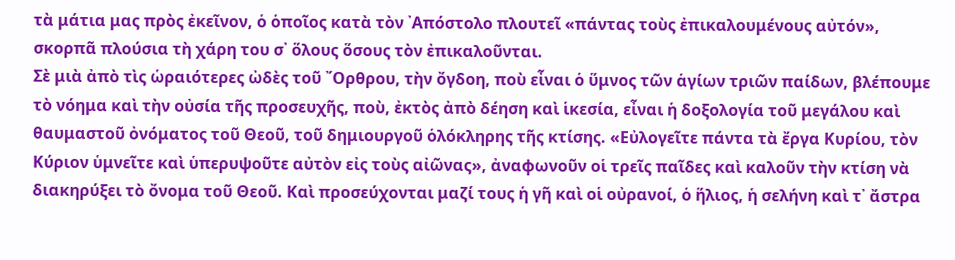τὰ μάτια μας πρὸς ἐκεῖνον, ὁ ὁποῖος κατὰ τὸν ᾿Απόστολο πλουτεῖ «πάντας τοὺς ἐπικαλουμένους αὐτόν», σκορπᾶ πλούσια τὴ χάρη του σ᾿ ὅλους ὅσους τὸν ἐπικαλοῦνται.
Σὲ μιὰ ἀπὸ τὶς ὡραιότερες ὠδὲς τοῦ ῎Ορθρου, τὴν ὄγδοη, ποὺ εἶναι ὁ ὕμνος τῶν ἁγίων τριῶν παίδων, βλέπουμε τὸ νόημα καὶ τὴν οὐσία τῆς προσευχῆς, ποὺ, ἐκτὸς ἀπὸ δέηση καὶ ἱκεσία, εἶναι ἡ δοξολογία τοῦ μεγάλου καὶ θαυμαστοῦ ὀνόματος τοῦ Θεοῦ, τοῦ δημιουργοῦ ὁλόκληρης τῆς κτίσης. «Εὐλογεῖτε πάντα τὰ ἔργα Κυρίου, τὸν Κύριον ὑμνεῖτε καὶ ὑπερυψοῦτε αὐτὸν εἰς τοὺς αἰῶνας», ἀναφωνοῦν οἱ τρεῖς παῖδες καὶ καλοῦν τὴν κτίση νὰ διακηρύξει τὸ ὄνομα τοῦ Θεοῦ. Καὶ προσεύχονται μαζί τους ἡ γῆ καὶ οἱ οὐρανοί, ὁ ἥλιος, ἡ σελήνη καὶ τ᾿ ἄστρα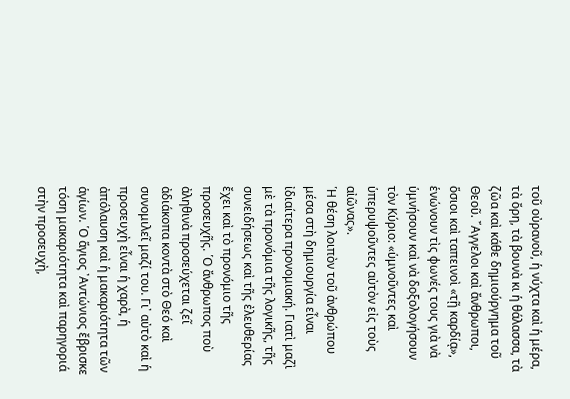τοῦ οὐρανοῦ, ἡ νύχτα καὶ ἡ μέρα, τὰ ὄρη, τὰ βουνὰ κι ἡ θάλασσα, τὰ ζῶα καὶ κάθε δημιούργημα τοῦ Θεοῦ. ῎Αγγελοι καὶ ἄνθρωποι, ὅσιοι καὶ ταπεινοὶ «τῇ καρδίᾳ», ἑνώνουν τὶς φωνές τους γιὰ νὰ ὑμνήσουν καὶ νὰ δοξολογήσουν τὸν Κύριο: «ὑμνοῦντες καὶ ὑπερυψοῦντες αὐτὸν εἰς τοὺς αἰῶνας».
῾Η θέση λοιπὸν τοῦ ἀνθρώπου μέσα στὴ δημιουργία εἶναι ἰδιαίτερα προνομιακή. Γιατὶ μαζὶ μὲ τὰ προνόμια τῆς λογικῆς, τῆς συνειδήσεως καὶ τῆς ἐλευθερίας ἔχει καὶ τὸ προνόμιο τῆς προσευχῆς. ῾Ο ἄνθρωπος ποὺ ἀληθινὰ προσεύχεται ζεῖ ἀδιάκοπα κοντὰ στὸ Θεό καὶ συνομιλεῖ μαζί του. Γι᾿ αὐτὸ καὶ ἡ προσευχὴ εἶναι ἡ χαρὰ, ἡ ἀπόλαυση καὶ ἡ μακαριότητα τῶν ἁγίων. ῾Ο ἅγιος ᾿Αντώνιος ἔβρισκε τόση μακαριότητα καὶ παρηγοριά στὴν προσευχὴ,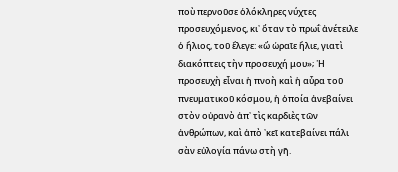ποὺ περνοῦσε ὁλόκληρες νύχτες προσευχόμενος, κι᾿ ὅταν τὸ πρωΐ ἀνέτειλε ὁ ἥλιος, τοῦ ἔλεγε: «ὤ ὡραῖε ἥλιε, γιατὶ διακόπτεις τὴν προσευχή μου»; ῾Η προσευχὴ εἶναι ἡ πνοὴ καὶ ἡ αὖρα τοῦ πνευματικοῦ κόσμου, ἡ ὁποία ἀνεβαίνει στὸν οὐρανὸ ἀπ᾿ τὶς καρδιὲς τῶν ἀνθρώπων, καὶ ἀπὸ ᾿κεῖ κατεβαίνει πάλι σὰν εὐλογία πάνω στὴ γῆ.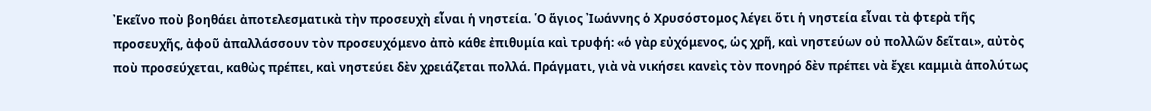᾿Εκεῖνο ποὺ βοηθάει ἀποτελεσματικὰ τὴν προσευχὴ εἶναι ἡ νηστεία. ῾Ο ἅγιος ᾿Ιωάννης ὁ Χρυσόστομος λέγει ὅτι ἡ νηστεία εἶναι τὰ φτερὰ τῆς προσευχῆς, ἀφοῦ ἀπαλλάσσουν τὸν προσευχόμενο ἀπὸ κάθε ἐπιθυμία καὶ τρυφή: «ὁ γὰρ εὐχόμενος, ὡς χρῆ, καὶ νηστεύων οὐ πολλῶν δεῖται», αὐτὸς ποὺ προσεύχεται, καθὼς πρέπει, καὶ νηστεύει δὲν χρειάζεται πολλά. Πράγματι, γιὰ νὰ νικήσει κανεὶς τὸν πονηρό δὲν πρέπει νὰ ἔχει καμμιὰ ἁπολύτως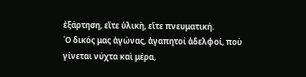ἐξάρτηση, εἴτε ὑλικὴ, εἴτε πνευματική.
῾Ο δικός μας ἀγώνας, ἀγαπητοί ἀδελφοί, ποὺ γίνεται νύχτα καὶ μέρα,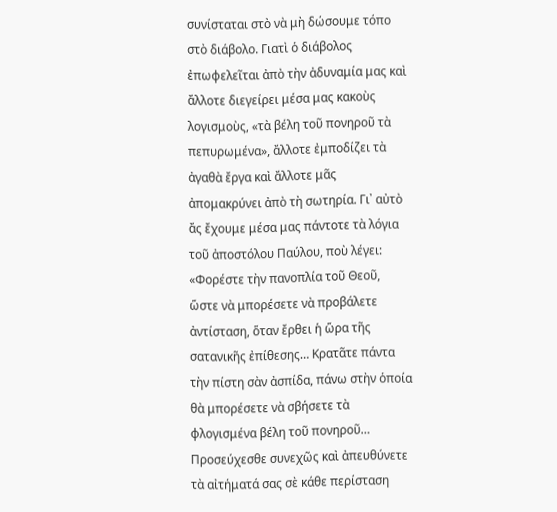συνίσταται στὸ νὰ μὴ δώσουμε τόπο στὸ διάβολο. Γιατὶ ὁ διάβολος ἐπωφελεῖται ἀπὸ τὴν ἀδυναμία μας καὶ ἄλλοτε διεγείρει μέσα μας κακοὺς λογισμοὺς, «τὰ βέλη τοῦ πονηροῦ τὰ πεπυρωμένα», ἄλλοτε ἐμποδίζει τὰ ἀγαθὰ ἔργα καὶ ἄλλοτε μᾶς ἀπομακρύνει ἀπὸ τὴ σωτηρία. Γι᾿ αὐτὸ ἄς ἔχουμε μέσα μας πάντοτε τὰ λόγια τοῦ ἀποστόλου Παύλου, ποὺ λέγει: «Φορέστε τὴν πανοπλία τοῦ Θεοῦ, ὥστε νὰ μπορέσετε νὰ προβάλετε ἀντίσταση, ὅταν ἔρθει ἡ ὥρα τῆς σατανικῆς ἐπίθεσης… Κρατᾶτε πάντα τὴν πίστη σὰν ἀσπίδα, πάνω στὴν ὁποία θὰ μπορέσετε νὰ σβήσετε τὰ φλογισμένα βέλη τοῦ πονηροῦ… Προσεύχεσθε συνεχῶς καὶ ἀπευθύνετε τὰ αἰτήματά σας σὲ κάθε περίσταση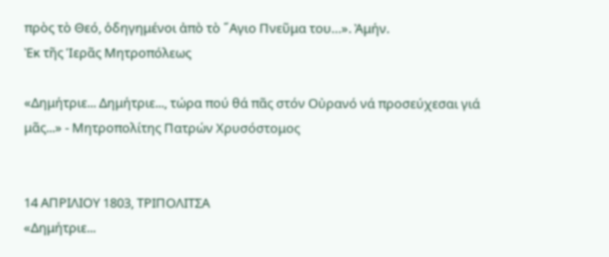πρὸς τὸ Θεό, ὁδηγημένοι ἀπὸ τὸ ῞Αγιο Πνεῦμα του…». Ἀμήν.
Ἐκ τῆς Ἱερᾶς Μητροπόλεως

«Δημήτριε... Δημήτριε..., τώρα πού θά πᾶς στόν Οὐρανό νά προσεύχεσαι γιά μᾶς...» - Μητροπολίτης Πατρών Χρυσόστομος


14 ΑΠΡΙΛΙΟΥ 1803, ΤΡΙΠΟΛΙΤΣΑ
«Δημήτριε...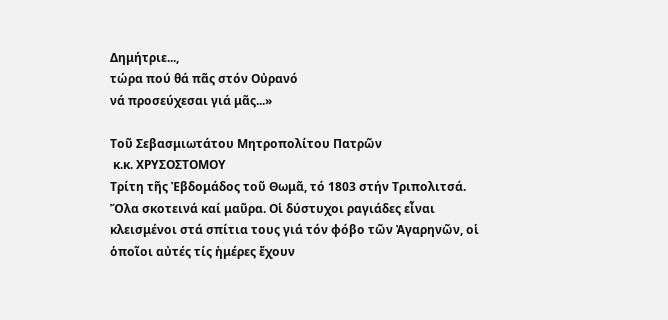Δημήτριε...,
τώρα πού θά πᾶς στόν Οὐρανό
νά προσεύχεσαι γιά μᾶς...»

Τοῦ Σεβασμιωτάτου Μητροπολίτου Πατρῶν
 κ.κ. ΧΡΥΣΟΣΤΟΜΟΥ
Τρίτη τῆς Ἐβδομάδος τοῦ Θωμᾶ, τό 1803 στήν Τριπολιτσά. Ὅλα σκοτεινά καί μαῦρα. Οἱ δύστυχοι ραγιάδες εἶναι κλεισμένοι στά σπίτια τους γιά τόν φόβο τῶν Ἀγαρηνῶν, οἱ ὁποῖοι αὐτές τίς ἡμέρες ἔχουν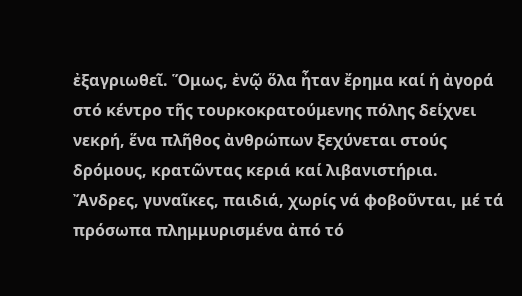ἐξαγριωθεῖ. Ὅμως, ἐνῷ ὅλα ἦταν ἔρημα καί ἡ ἀγορά στό κέντρο τῆς τουρκοκρατούμενης πόλης δείχνει νεκρή, ἕνα πλῆθος ἀνθρώπων ξεχύνεται στούς δρόμους, κρατῶντας κεριά καί λιβανιστήρια. Ἄνδρες, γυναῖκες, παιδιά, χωρίς νά φοβοῦνται, μέ τά πρόσωπα πλημμυρισμένα ἀπό τό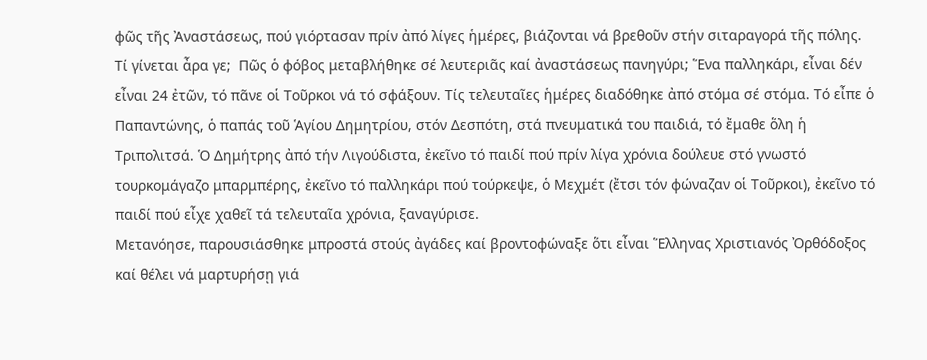φῶς τῆς Ἀναστάσεως, πού γιόρτασαν πρίν ἀπό λίγες ἡμέρες, βιάζονται νά βρεθοῦν στήν σιταραγορά τῆς πόλης.
Τί γίνεται ἆρα γε;  Πῶς ὁ φόβος μεταβλήθηκε σέ λευτεριᾶς καί ἀναστάσεως πανηγύρι; Ἕνα παλληκάρι, εἶναι δέν εἶναι 24 ἐτῶν, τό πᾶνε οἱ Τοῦρκοι νά τό σφάξουν. Τίς τελευταῖες ἡμέρες διαδόθηκε ἀπό στόμα σέ στόμα. Τό εἶπε ὁ Παπαντώνης, ὁ παπάς τοῦ Ἁγίου Δημητρίου, στόν Δεσπότη, στά πνευματικά του παιδιά, τό ἔμαθε ὅλη ἡ Τριπολιτσά. Ὁ Δημήτρης ἀπό τήν Λιγούδιστα, ἐκεῖνο τό παιδί πού πρίν λίγα χρόνια δούλευε στό γνωστό τουρκομάγαζο μπαρμπέρης, ἐκεῖνο τό παλληκάρι πού τούρκεψε, ὁ Μεχμέτ (ἔτσι τόν φώναζαν οἱ Τοῦρκοι), ἐκεῖνο τό παιδί πού εἶχε χαθεῖ τά τελευταῖα χρόνια, ξαναγύρισε.
Μετανόησε, παρουσιάσθηκε μπροστά στούς ἀγάδες καί βροντοφώναξε ὅτι εἶναι Ἕλληνας Χριστιανός Ὀρθόδοξος καί θέλει νά μαρτυρήσῃ γιά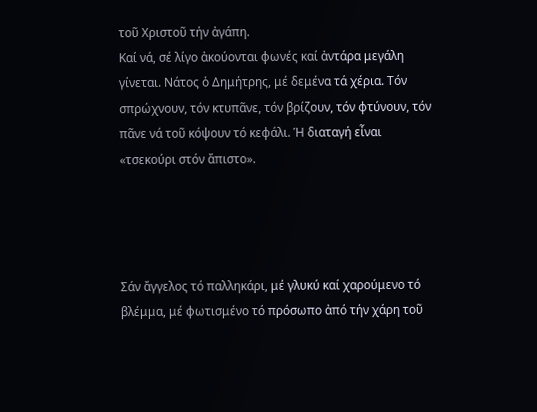τοῦ Χριστοῦ τήν ἀγάπη.
Καί νά, σέ λίγο ἀκούονται φωνές καί ἀντάρα μεγάλη γίνεται. Νάτος ὁ Δημήτρης, μέ δεμένα τά χέρια. Τόν σπρώχνουν, τόν κτυπᾶνε, τόν βρίζουν, τόν φτύνουν, τόν πᾶνε νά τοῦ κόψουν τό κεφάλι. Ἡ διαταγή εἶναι «τσεκούρι στόν ἄπιστο».




Σάν ἄγγελος τό παλληκάρι, μέ γλυκύ καί χαρούμενο τό  βλέμμα, μέ φωτισμένο τό πρόσωπο ἀπό τήν χάρη τοῦ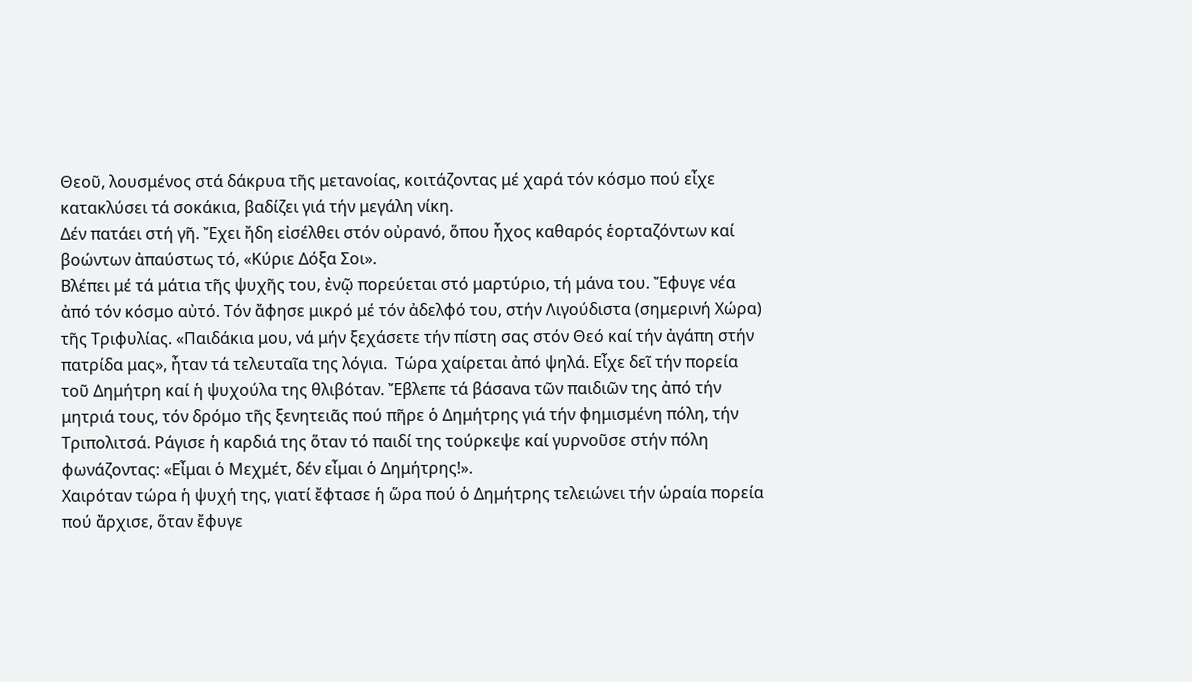Θεοῦ, λουσμένος στά δάκρυα τῆς μετανοίας, κοιτάζοντας μέ χαρά τόν κόσμο πού εἶχε κατακλύσει τά σοκάκια, βαδίζει γιά τήν μεγάλη νίκη.
Δέν πατάει στή γῆ. Ἔχει ἤδη εἰσέλθει στόν οὐρανό, ὅπου ἦχος καθαρός ἑορταζόντων καί βοώντων ἀπαύστως τό, «Κύριε Δόξα Σοι».
Βλέπει μέ τά μάτια τῆς ψυχῆς του, ἐνῷ πορεύεται στό μαρτύριο, τή μάνα του. Ἔφυγε νέα ἀπό τόν κόσμο αὐτό. Τόν ἄφησε μικρό μέ τόν ἀδελφό του, στήν Λιγούδιστα (σημερινή Χώρα) τῆς Τριφυλίας. «Παιδάκια μου, νά μήν ξεχάσετε τήν πίστη σας στόν Θεό καί τήν ἀγάπη στήν πατρίδα μας», ἦταν τά τελευταῖα της λόγια.  Τώρα χαίρεται ἀπό ψηλά. Εἶχε δεῖ τήν πορεία τοῦ Δημήτρη καί ἡ ψυχούλα της θλιβόταν. Ἔβλεπε τά βάσανα τῶν παιδιῶν της ἀπό τήν μητριά τους, τόν δρόμο τῆς ξενητειᾶς πού πῆρε ὁ Δημήτρης γιά τήν φημισμένη πόλη, τήν Τριπολιτσά. Ράγισε ἡ καρδιά της ὅταν τό παιδί της τούρκεψε καί γυρνοῦσε στήν πόλη φωνάζοντας: «Εἶμαι ὁ Μεχμέτ, δέν εἶμαι ὁ Δημήτρης!».
Χαιρόταν τώρα ἡ ψυχή της, γιατί ἔφτασε ἡ ὥρα πού ὁ Δημήτρης τελειώνει τήν ὡραία πορεία πού ἄρχισε, ὅταν ἔφυγε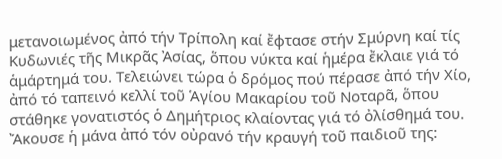μετανοιωμένος ἀπό τήν Τρίπολη καί ἔφτασε στήν Σμύρνη καί τίς Κυδωνιές τῆς Μικρᾶς Ἀσίας, ὅπου νύκτα καί ἡμέρα ἔκλαιε γιά τό ἁμάρτημά του. Τελειώνει τώρα ὁ δρόμος πού πέρασε ἀπό τήν Χίο, ἀπό τό ταπεινό κελλί τοῦ Ἁγίου Μακαρίου τοῦ Νοταρᾶ, ὅπου στάθηκε γονατιστός ὁ Δημήτριος κλαίοντας γιά τό ὀλίσθημά του. Ἄκουσε ἡ μάνα ἀπό τόν οὐρανό τήν κραυγή τοῦ παιδιοῦ της: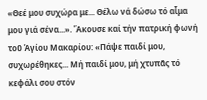«Θεέ μου συχώρα με... Θέλω νά δώσω τό αἷμα μου γιά σένα...». Ἄκουσε καί τήν πατρική φωνή τοῦ Ἁγίου Μακαρίου: «Πάψε παιδί μου, συχωρέθηκες... Μή παιδί μου, μή χτυπᾶς τό κεφάλι σου στόν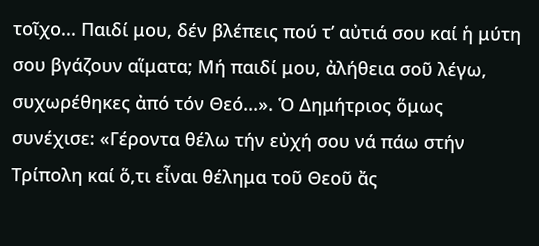τοῖχο... Παιδί μου, δέν βλέπεις πού τ’ αὐτιά σου καί ἡ μύτη σου βγάζουν αἵματα; Μή παιδί μου, ἀλήθεια σοῦ λέγω, συχωρέθηκες ἀπό τόν Θεό...». Ὁ Δημήτριος ὅμως συνέχισε: «Γέροντα θέλω τήν εὐχή σου νά πάω στήν Τρίπολη καί ὅ,τι εἶναι θέλημα τοῦ Θεοῦ ἄς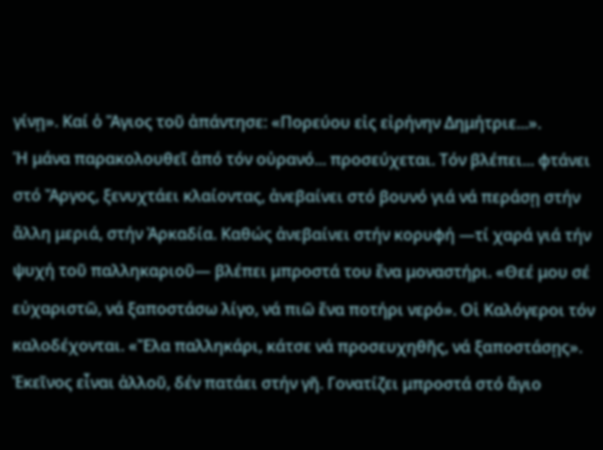γίνῃ». Καί ὁ Ἅγιος τοῦ ἀπάντησε: «Πορεύου εἰς εἰρήνην Δημήτριε...».
Ἡ μάνα παρακολουθεῖ ἀπό τόν οὐρανό... προσεύχεται. Τόν βλέπει... φτάνει στό Ἄργος, ξενυχτάει κλαίοντας, ἀνεβαίνει στό βουνό γιά νά περάσῃ στήν ἄλλη μεριά, στήν Ἀρκαδία. Καθώς ἀνεβαίνει στήν κορυφή —τί χαρά γιά τήν ψυχή τοῦ παλληκαριοῦ— βλέπει μπροστά του ἕνα μοναστήρι. «Θεέ μου σέ εὐχαριστῶ, νά ξαποστάσω λίγο, νά πιῶ ἕνα ποτήρι νερό». Οἱ Καλόγεροι τόν καλοδέχονται. «Ἔλα παλληκάρι, κάτσε νά προσευχηθῆς, νά ξαποστάσῃς». Ἐκεῖνος εἶναι ἀλλοῦ, δέν πατάει στήν γῆ. Γονατίζει μπροστά στό ἅγιο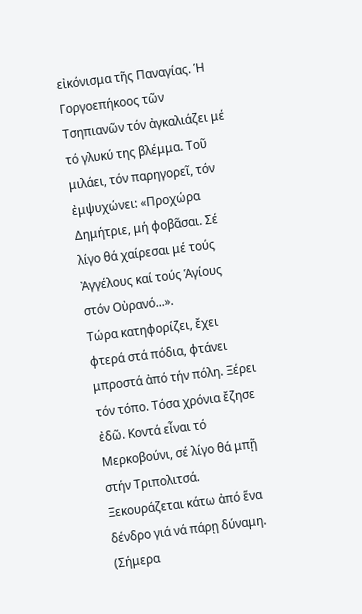εἰκόνισμα τῆς Παναγίας. Ἡ Γοργοεπήκοος τῶν Τσηπιανῶν τόν ἀγκαλιάζει μέ τό γλυκύ της βλέμμα. Τοῦ μιλάει, τόν παρηγορεῖ, τόν ἐμψυχώνει: «Προχώρα Δημήτριε, μή φοβᾶσαι. Σέ λίγο θά χαίρεσαι μέ τούς Ἀγγέλους καί τούς Ἁγίους στόν Οὐρανό...».
Τώρα κατηφορίζει, ἔχει φτερά στά πόδια, φτάνει μπροστά ἀπό τήν πόλη. Ξέρει τόν τόπο. Τόσα χρόνια ἔζησε ἐδῶ. Κοντά εἶναι τό Μερκοβούνι, σέ λίγο θά μπῇ στήν Τριπολιτσά. Ξεκουράζεται κάτω ἀπό ἕνα δένδρο γιά νά πάρῃ δύναμη. (Σήμερα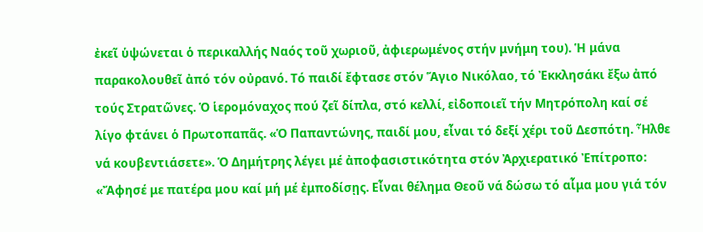ἐκεῖ ὑψώνεται ὁ περικαλλής Ναός τοῦ χωριοῦ, ἀφιερωμένος στήν μνήμη του). Ἡ μάνα παρακολουθεῖ ἀπό τόν οὐρανό. Τό παιδί ἔφτασε στόν Ἅγιο Νικόλαο, τό Ἐκκλησάκι ἔξω ἀπό τούς Στρατῶνες. Ὁ ἱερομόναχος πού ζεῖ δίπλα, στό κελλί, εἰδοποιεῖ τήν Μητρόπολη καί σέ λίγο φτάνει ὁ Πρωτοπαπᾶς. «Ὁ Παπαντώνης, παιδί μου, εἶναι τό δεξί χέρι τοῦ Δεσπότη. Ἦλθε νά κουβεντιάσετε». Ὁ Δημήτρης λέγει μέ ἀποφασιστικότητα στόν Ἀρχιερατικό Ἐπίτροπο: «Ἄφησέ με πατέρα μου καί μή μέ ἐμποδίσῃς. Εἶναι θέλημα Θεοῦ νά δώσω τό αἷμα μου γιά τόν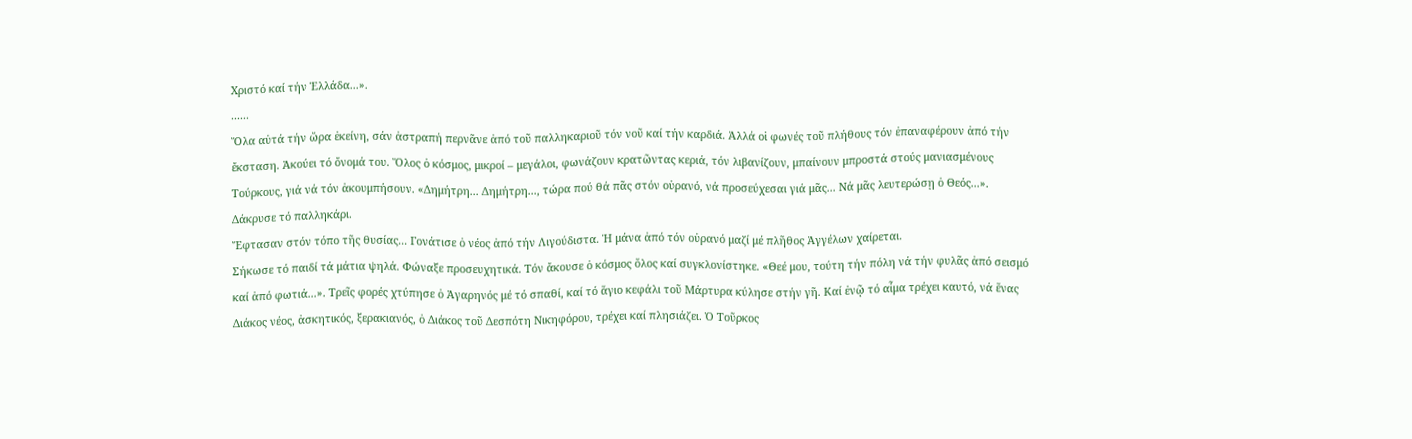Χριστό καί τήν Ἑλλάδα...».
......
Ὅλα αὐτά τήν ὥρα ἐκείνη, σάν ἀστραπή περνᾶνε ἀπό τοῦ παλληκαριοῦ τόν νοῦ καί τήν καρδιά. Ἀλλά οἱ φωνές τοῦ πλήθους τόν ἐπαναφέρουν ἀπό τήν ἔκσταση. Ἀκούει τό ὄνομά του. Ὅλος ὁ κόσμος, μικροί – μεγάλοι, φωνάζουν κρατῶντας κεριά, τόν λιβανίζουν, μπαίνουν μπροστά στούς μανιασμένους Τούρκους, γιά νά τόν ἀκουμπήσουν. «Δημήτρη... Δημήτρη..., τώρα πού θά πᾶς στόν οὐρανό, νά προσεύχεσαι γιά μᾶς... Νά μᾶς λευτερώσῃ ὁ Θεός...». Δάκρυσε τό παλληκάρι.
Ἔφτασαν στόν τόπο τῆς θυσίας... Γονάτισε ὁ νέος ἀπό τήν Λιγούδιστα. Ἡ μάνα ἀπό τόν οὐρανό μαζί μέ πλῆθος Ἀγγέλων χαίρεται.
Σήκωσε τό παιδί τά μάτια ψηλά. Φώναξε προσευχητικά. Τόν ἄκουσε ὁ κόσμος ὅλος καί συγκλονίστηκε. «Θεέ μου, τούτη τήν πόλη νά τήν φυλᾶς ἀπό σεισμό καί ἀπό φωτιά...». Τρεῖς φορές χτύπησε ὁ Ἀγαρηνός μέ τό σπαθί, καί τό ἅγιο κεφάλι τοῦ Μάρτυρα κύλησε στήν γῆ. Καί ἐνῷ τό αἷμα τρέχει καυτό, νά ἕνας Διάκος νέος, ἀσκητικός, ξερακιανός, ὁ Διάκος τοῦ Δεσπότη Νικηφόρου, τρέχει καί πλησιάζει. Ὁ Τοῦρκος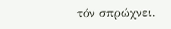τόν σπρώχνει.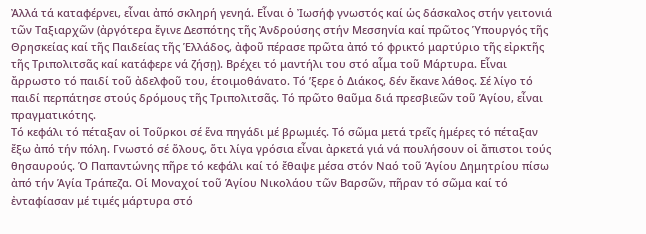Ἀλλά τά καταφέρνει, εἶναι ἀπό σκληρή γενηά. Εἶναι ὁ Ἰωσήφ γνωστός καί ὡς δάσκαλος στήν γειτονιά τῶν Ταξιαρχῶν (ἀργότερα ἔγινε Δεσπότης τῆς Ἀνδρούσης στήν Μεσσηνία καί πρῶτος Ὑπουργός τῆς Θρησκείας καί τῆς Παιδείας τῆς Ἑλλάδος, ἀφοῦ πέρασε πρῶτα ἀπό τό φρικτό μαρτύριο τῆς εἰρκτῆς τῆς Τριπολιτσᾶς καί κατάφερε νά ζήσῃ). Βρέχει τό μαντήλι του στό αἷμα τοῦ Μάρτυρα. Εἶναι ἄρρωστο τό παιδί τοῦ ἀδελφοῦ του, ἑτοιμοθάνατο. Τό ’ξερε ὁ Διάκος, δέν ἔκανε λάθος. Σέ λίγο τό παιδί περπάτησε στούς δρόμους τῆς Τριπολιτσᾶς. Τό πρῶτο θαῦμα διά πρεσβιεῶν τοῦ Ἁγίου, εἶναι πραγματικότης.
Τό κεφάλι τό πέταξαν οἱ Τοῦρκοι σέ ἕνα πηγάδι μέ βρωμιές. Τό σῶμα μετά τρεῖς ἡμέρες τό πέταξαν ἔξω ἀπό τήν πόλη. Γνωστό σέ ὅλους, ὅτι λίγα γρόσια εἶναι ἀρκετά γιά νά πουλήσουν οἱ ἄπιστοι τούς θησαυρούς. Ὁ Παπαντώνης πῆρε τό κεφάλι καί τό ἔθαψε μέσα στόν Ναό τοῦ Ἁγίου Δημητρίου πίσω ἀπό τήν Ἁγία Τράπεζα. Οἱ Μοναχοί τοῦ Ἁγίου Νικολάου τῶν Βαρσῶν, πῆραν τό σῶμα καί τό ἐνταφίασαν μέ τιμές μάρτυρα στό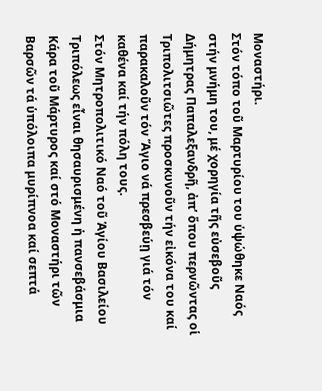Μοναστήρι.
Στόν τόπο τοῦ Μαρτυρίου του ὑψώθηκε Ναός στήν μνήμη του, μέ χορηγία τῆς εὐσεβοῦς Δήμητρας Παπαλεξανδρῆ, ἀπ’ ὅπου περνῶντας οἱ Τριπολιτσιῶτες προσκυνοῦν τήν εἰκόνα του καί παρακαλοῦν τόν Ἅγιο νά πρεσβεύῃ γιά τόν καθένα καί τήν πόλη τους.
Στόν Μητροπολιτικό Ναό τοῦ Ἁγίου Βασιλείου Τριπόλεως εἶναι θησαυρισμένη ἡ πανσεβάσμια Κάρα τοῦ Μάρτυρος καί στό Μοναστήρι τῶν Βαρσῶν τά ὑπόλοιπα μυρίπνοα καί σεπτά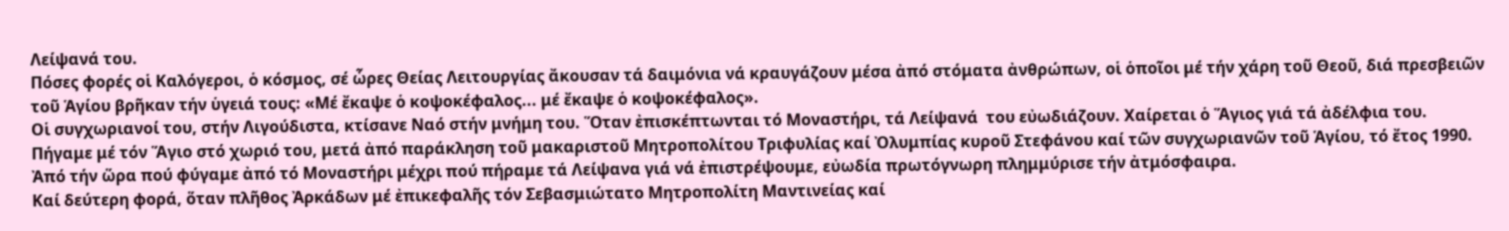Λείψανά του.
Πόσες φορές οἱ Καλόγεροι, ὁ κόσμος, σέ ὧρες Θείας Λειτουργίας ἄκουσαν τά δαιμόνια νά κραυγάζουν μέσα ἀπό στόματα ἀνθρώπων, οἱ ὁποῖοι μέ τήν χάρη τοῦ Θεοῦ, διά πρεσβειῶν τοῦ Ἁγίου βρῆκαν τήν ὑγειά τους: «Μέ ἔκαψε ὁ κοψοκέφαλος... μέ ἔκαψε ὁ κοψοκέφαλος».
Οἱ συγχωριανοί του, στήν Λιγούδιστα, κτίσανε Ναό στήν μνήμη του. Ὅταν ἐπισκέπτωνται τό Μοναστήρι, τά Λείψανά  του εὐωδιάζουν. Χαίρεται ὁ Ἅγιος γιά τά ἀδέλφια του.
Πήγαμε μέ τόν Ἅγιο στό χωριό του, μετά ἀπό παράκληση τοῦ μακαριστοῦ Μητροπολίτου Τριφυλίας καί Ὀλυμπίας κυροῦ Στεφάνου καί τῶν συγχωριανῶν τοῦ Ἁγίου, τό ἔτος 1990. Ἀπό τήν ὥρα πού φύγαμε ἀπό τό Μοναστήρι μέχρι πού πήραμε τά Λείψανα γιά νά ἐπιστρέψουμε, εὐωδία πρωτόγνωρη πλημμύρισε τήν ἀτμόσφαιρα.
Καί δεύτερη φορά, ὅταν πλῆθος Ἀρκάδων μέ ἐπικεφαλῆς τόν Σεβασμιώτατο Μητροπολίτη Μαντινείας καί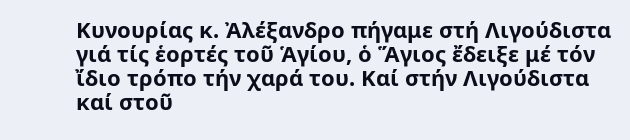Κυνουρίας κ. Ἀλέξανδρο πήγαμε στή Λιγούδιστα γιά τίς ἑορτές τοῦ Ἁγίου, ὁ Ἅγιος ἔδειξε μέ τόν ἴδιο τρόπο τήν χαρά του. Καί στήν Λιγούδιστα καί στοῦ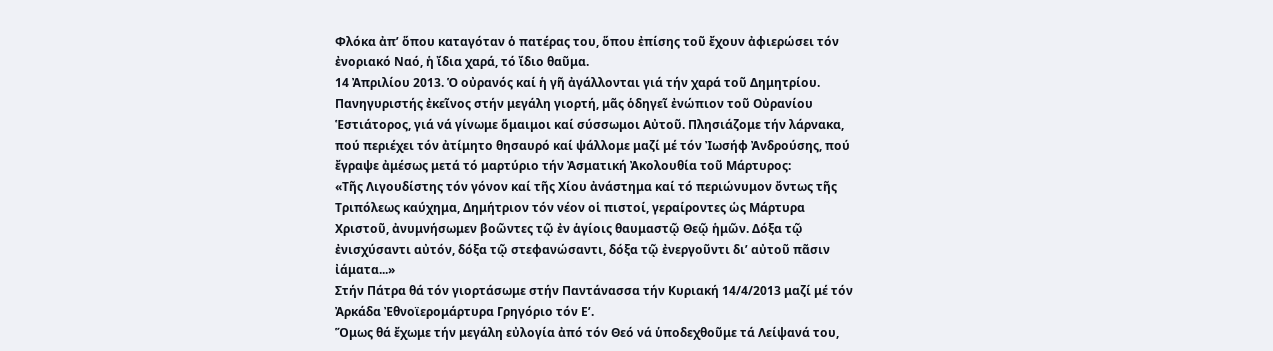Φλόκα ἀπ’ ὅπου καταγόταν ὁ πατέρας του, ὅπου ἐπίσης τοῦ ἔχουν ἀφιερώσει τόν ἐνοριακό Ναό, ἡ ἴδια χαρά, τό ἴδιο θαῦμα.
14 Ἀπριλίου 2013. Ὁ οὐρανός καί ἡ γῆ ἀγάλλονται γιά τήν χαρά τοῦ Δημητρίου. Πανηγυριστής ἐκεῖνος στήν μεγάλη γιορτή, μᾶς ὁδηγεῖ ἐνώπιον τοῦ Οὐρανίου Ἑστιάτορος, γιά νά γίνωμε ὅμαιμοι καί σύσσωμοι Αὐτοῦ. Πλησιάζομε τήν λάρνακα, πού περιέχει τόν ἀτίμητο θησαυρό καί ψάλλομε μαζί μέ τόν Ἰωσήφ Ἀνδρούσης, πού ἔγραψε ἀμέσως μετά τό μαρτύριο τήν Ἀσματική Ἀκολουθία τοῦ Μάρτυρος:
«Τῆς Λιγουδίστης τόν γόνον καί τῆς Χίου ἀνάστημα καί τό περιώνυμον ὄντως τῆς Τριπόλεως καύχημα, Δημήτριον τόν νέον οἱ πιστοί, γεραίροντες ὡς Μάρτυρα Χριστοῦ, ἀνυμνήσωμεν βοῶντες τῷ ἐν ἁγίοις θαυμαστῷ Θεῷ ἡμῶν. Δόξα τῷ ἐνισχύσαντι αὐτόν, δόξα τῷ στεφανώσαντι, δόξα τῷ ἐνεργοῦντι δι’ αὐτοῦ πᾶσιν  ἰάματα...»
Στήν Πάτρα θά τόν γιορτάσωμε στήν Παντάνασσα τήν Κυριακή 14/4/2013 μαζί μέ τόν Ἀρκάδα Ἐθνοϊερομάρτυρα Γρηγόριο τόν Ε’.
Ὅμως θά ἔχωμε τήν μεγάλη εὐλογία ἀπό τόν Θεό νά ὑποδεχθοῦμε τά Λείψανά του,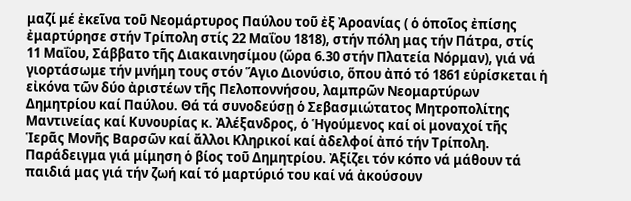μαζί μέ ἐκεῖνα τοῦ Νεομάρτυρος Παύλου τοῦ ἐξ Ἀροανίας ( ὁ ὁποῖος ἐπίσης ἐμαρτύρησε στήν Τρίπολη στίς 22 Μαΐου 1818), στήν πόλη μας τήν Πάτρα, στίς 11 Μαΐου, Σάββατο τῆς Διακαινησίμου (ὥρα 6.30 στήν Πλατεία Νόρμαν), γιά νά γιορτάσωμε τήν μνήμη τους στόν Ἅγιο Διονύσιο, ὅπου ἀπό τό 1861 εὑρίσκεται ἡ εἰκόνα τῶν δύο ἀριστέων τῆς Πελοποννήσου, λαμπρῶν Νεομαρτύρων Δημητρίου καί Παύλου. Θά τά συνοδεύσῃ ὁ Σεβασμιώτατος Μητροπολίτης Μαντινείας καί Κυνουρίας κ. Ἀλέξανδρος, ὁ Ἡγούμενος καί οἱ μοναχοί τῆς Ἱερᾶς Μονῆς Βαρσῶν καί ἄλλοι Κληρικοί καί ἀδελφοί ἀπό τήν Τρίπολη.
Παράδειγμα γιά μίμηση ὁ βίος τοῦ Δημητρίου. Ἀξίζει τόν κόπο νά μάθουν τά παιδιά μας γιά τήν ζωή καί τό μαρτύριό του καί νά ἀκούσουν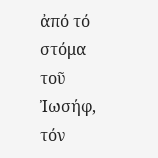ἀπό τό στόμα τοῦ Ἰωσήφ, τόν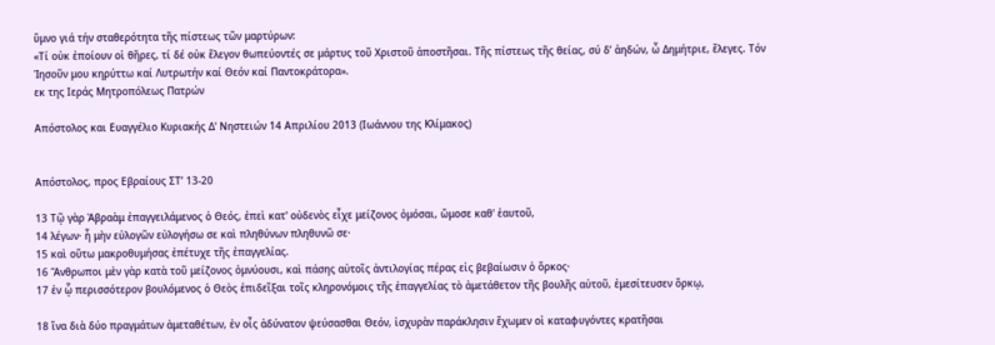ὕμνο γιά τήν σταθερότητα τῆς πίστεως τῶν μαρτύρων:
«Τί οὐκ ἐποίουν οἱ θῆρες, τί δέ οὐκ ἔλεγον θωπεύοντές σε μάρτυς τοῦ Χριστοῦ ἀποστῆσαι. Τῆς πίστεως τῆς θείας, σύ δ’ ἀηδών, ὦ Δημήτριε, ἔλεγες. Τόν Ἰησοῦν μου κηρύττω καί Λυτρωτήν καί Θεόν καί Παντοκράτορα».
εκ της Ιεράς Μητροπόλεως Πατρών

Απόστολος και Ευαγγέλιο Κυριακής Δ' Νηστειών 14 Απριλίου 2013 (Ιωάννου της Κλίμακος)


Απόστολος, προς Εβραίους ΣΤ’ 13-20

13 Τῷ γὰρ Ἀβραὰμ ἐπαγγειλάμενος ὁ Θεός, ἐπεὶ κατ' οὐδενὸς εἶχε μείζονος ὀμόσαι, ὤμοσε καθ' ἑαυτοῦ,
14 λέγων· ἦ μὴν εὐλογῶν εὐλογήσω σε καὶ πληθύνων πληθυνῶ σε·
15 καὶ οὕτω μακροθυμήσας ἐπέτυχε τῆς ἐπαγγελίας.
16 Ἄνθρωποι μὲν γὰρ κατὰ τοῦ μείζονος ὀμνύουσι, καὶ πάσης αὐτοῖς ἀντιλογίας πέρας εἰς βεβαίωσιν ὁ ὅρκος·
17 ἐν ᾧ περισσότερον βουλόμενος ὁ Θεὸς ἐπιδεῖξαι τοῖς κληρονόμοις τῆς ἐπαγγελίας τὸ ἀμετάθετον τῆς βουλῆς αὐτοῦ, ἐμεσίτευσεν ὅρκῳ,

18 ἵνα διὰ δύο πραγμάτων ἀμεταθέτων, ἐν οἷς ἀδύνατον ψεύσασθαι Θεόν, ἰσχυρὰν παράκλησιν ἔχωμεν οἱ καταφυγόντες κρατῆσαι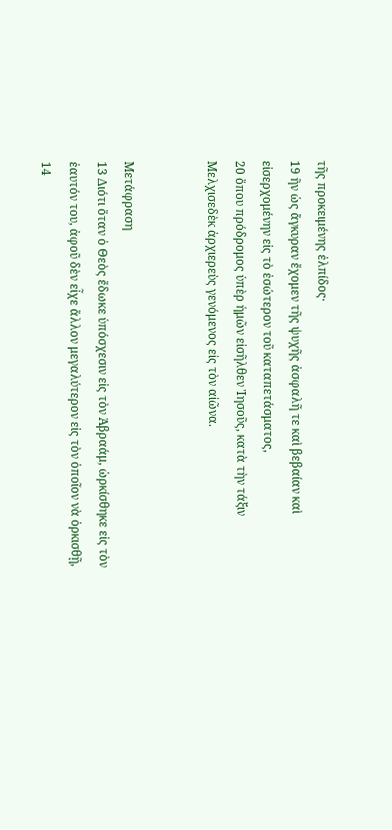τῆς προκειμένης ἐλπίδος·
19 ἣν ὡς ἄγκυραν ἔχομεν τῆς ψυχῆς ἀσφαλῆ τε καὶ βεβαίαν καὶ εἰσερχομένην εἰς τὸ ἐσώτερον τοῦ καταπετάσματος,
20 ὅπου πρόδρομος ὑπὲρ ἡμῶν εἰσῆλθεν Ἰησοῦς, κατὰ τὴν τάξιν Μελχισεδὲκ ἀρχιερεὺς γενόμενος εἰς τὸν αἰῶνα.


Μετάφραση
13 Διότι ὅταν ὁ Θεὸς ἔδωκε ὑπόσχεσιν εἰς τὸν Ἀβραάμ, ὡρκίσθηκε εἰς τὸν ἑαυτόν του, ἀφοῦ δὲν εἶχε ἄλλον μεγαλύτερον εἰς τὸν ὁποῖον νὰ ὁρκισθῇ,
14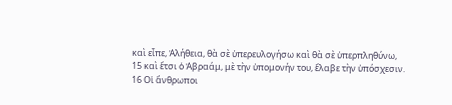καὶ εἶπε, Ἀλήθεια, θὰ σὲ ὑπερευλογήσω καὶ θὰ σὲ ὑπερπληθύνω,
15 καὶ ἔτσι ὁ Ἀβραάμ, μὲ τὴν ὑπομονήν του, ἔλαβε τὴν ὑπόσχεσιν.
16 Οἱ ἄνθρωποι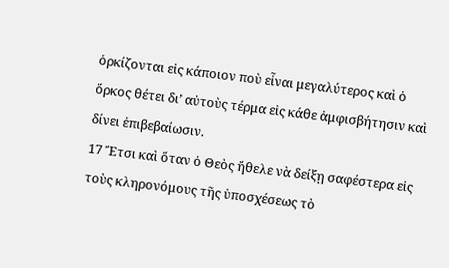ὁρκίζονται εἰς κάποιον ποὺ εἶναι μεγαλύτερος καὶ ὁ ὅρκος θέτει δι’ αὐτοὺς τέρμα εἰς κάθε ἀμφισβήτησιν καὶ δίνει ἐπιβεβαίωσιν.
17 Ἔτσι καὶ ὅταν ὁ Θεὸς ἤθελε νὰ δείξῃ σαφέστερα εἰς τοὺς κληρονόμους τῆς ὑποσχέσεως τὸ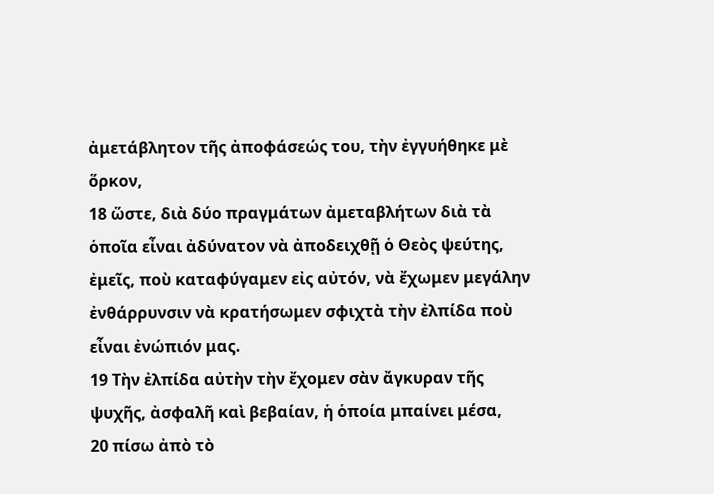ἀμετάβλητον τῆς ἀποφάσεώς του, τὴν ἐγγυήθηκε μὲ ὅρκον,
18 ὥστε, διὰ δύο πραγμάτων ἀμεταβλήτων διὰ τὰ ὁποῖα εἶναι ἀδύνατον νὰ ἀποδειχθῇ ὁ Θεὸς ψεύτης, ἐμεῖς, ποὺ καταφύγαμεν εἰς αὐτόν, νὰ ἔχωμεν μεγάλην ἐνθάρρυνσιν νὰ κρατήσωμεν σφιχτὰ τὴν ἐλπίδα ποὺ εἶναι ἐνώπιόν μας.
19 Τὴν ἐλπίδα αὐτὴν τὴν ἔχομεν σὰν ἄγκυραν τῆς ψυχῆς, ἀσφαλῆ καὶ βεβαίαν, ἡ ὁποία μπαίνει μέσα,
20 πίσω ἀπὸ τὸ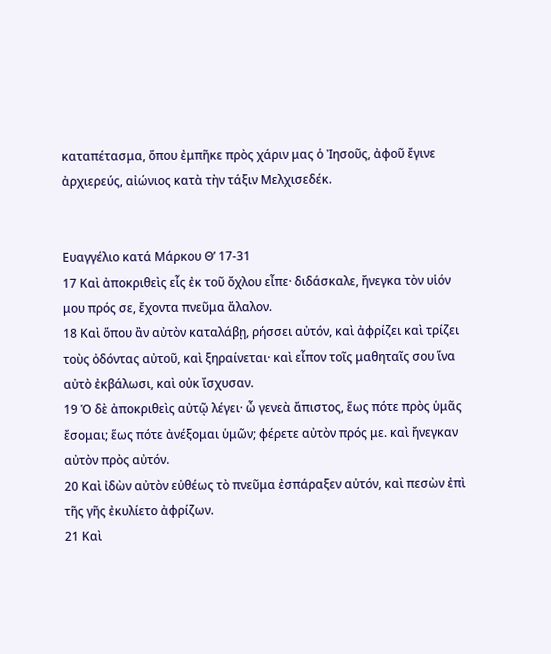καταπέτασμα, ὅπου ἐμπῆκε πρὸς χάριν μας ὁ Ἰησοῦς, ἀφοῦ ἔγινε ἀρχιερεύς, αἰώνιος κατὰ τὴν τάξιν Μελχισεδέκ.


Ευαγγέλιο κατά Μάρκου Θ’ 17-31
17 Καὶ ἀποκριθεὶς εἷς ἐκ τοῦ ὄχλου εἶπε· διδάσκαλε, ἤνεγκα τὸν υἱόν μου πρός σε, ἔχοντα πνεῦμα ἄλαλον.
18 Καὶ ὅπου ἂν αὐτὸν καταλάβῃ, ρήσσει αὐτόν, καὶ ἀφρίζει καὶ τρίζει τοὺς ὀδόντας αὐτοῦ, καὶ ξηραίνεται· καὶ εἶπον τοῖς μαθηταῖς σου ἵνα αὐτὸ ἐκβάλωσι, καὶ οὐκ ἴσχυσαν.
19 Ὁ δὲ ἀποκριθεὶς αὐτῷ λέγει· ὦ γενεὰ ἄπιστος, ἕως πότε πρὸς ὑμᾶς ἔσομαι; ἕως πότε ἀνέξομαι ὑμῶν; φέρετε αὐτὸν πρός με. καὶ ἤνεγκαν αὐτὸν πρὸς αὐτόν.
20 Καὶ ἰδὼν αὐτὸν εὐθέως τὸ πνεῦμα ἐσπάραξεν αὐτόν, καὶ πεσὼν ἐπὶ τῆς γῆς ἐκυλίετο ἀφρίζων.
21 Καὶ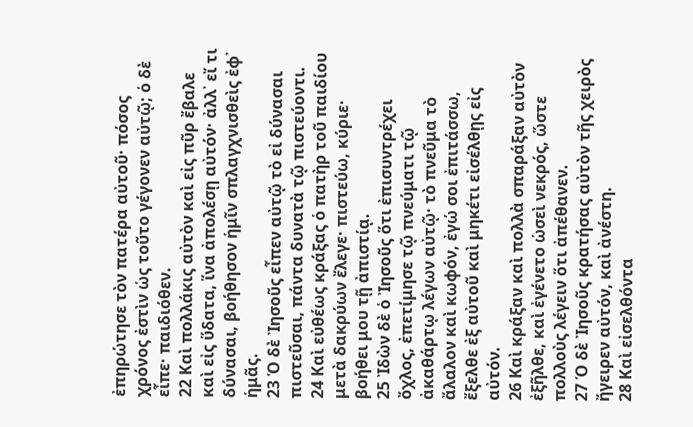ἐπηρώτησε τὸν πατέρα αὐτοῦ· πόσος χρόνος ἐστὶν ὡς τοῦτο γέγονεν αὐτῷ; ὁ δὲ εἶπε· παιδιόθεν.
22 Καὶ πολλάκις αὐτὸν καὶ εἰς πῦρ ἔβαλε καὶ εἰς ὕδατα, ἵνα ἀπολέσῃ αὐτόν· ἀλλ᾿ εἴ τι δύνασαι, βοήθησον ἡμῖν σπλαγχνισθεὶς ἐφ᾿ ἡμᾶς.
23 Ὁ δὲ Ἰησοῦς εἶπεν αὐτῷ τὸ εἰ δύνασαι πιστεῦσαι, πάντα δυνατὰ τῷ πιστεύοντι.
24 Καὶ εὐθέως κράξας ὁ πατὴρ τοῦ παιδίου μετὰ δακρύων ἔλεγε· πιστεύω, κύριε· βοήθει μου τῇ ἀπιστίᾳ.
25 Ἰδὼν δὲ ὁ Ἰησοῦς ὅτι ἐπισυντρέχει ὄχλος, ἐπετίμησε τῷ πνεύματι τῷ ἀκαθάρτῳ λέγων αὐτῷ· τὸ πνεῦμα τὸ ἄλαλον καὶ κωφόν, ἐγώ σοι ἐπιτάσσω, ἔξελθε ἐξ αὐτοῦ καὶ μηκέτι εἰσέλθῃς εἰς αὐτόν.
26 Καὶ κράξαν καὶ πολλὰ σπαράξαν αὐτὸν ἐξῆλθε, καὶ ἐγένετο ὡσεὶ νεκρός, ὥστε πολλοὺς λέγειν ὅτι ἀπέθανεν.
27 Ὁ δὲ Ἰησοῦς κρατήσας αὐτὸν τῆς χειρὸς ἤγειρεν αὐτόν, καὶ ἀνέστη.
28 Καὶ εἰσελθόντα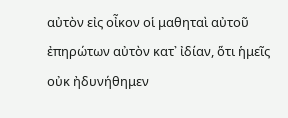αὐτὸν εἰς οἶκον οἱ μαθηταὶ αὐτοῦ ἐπηρώτων αὐτὸν κατ᾿ ἰδίαν, ὅτι ἡμεῖς οὐκ ἠδυνήθημεν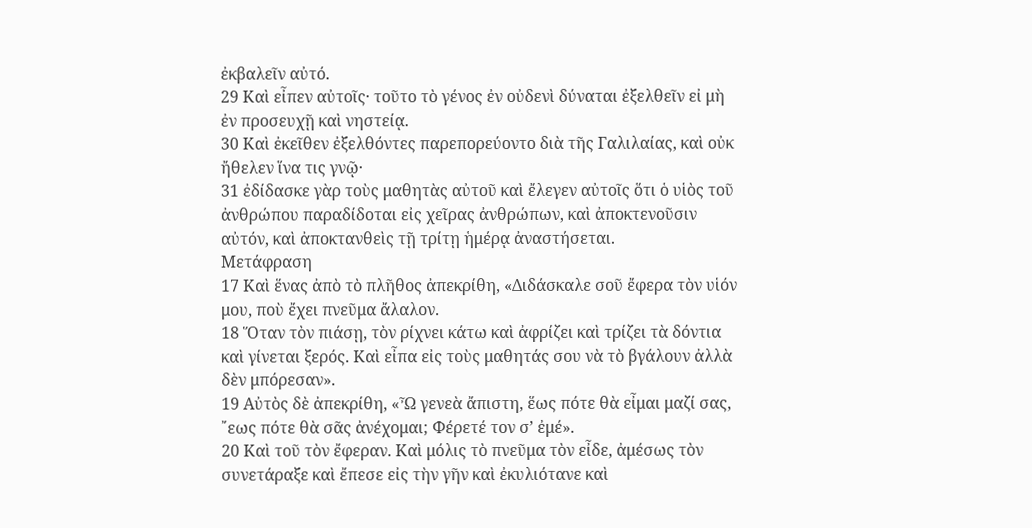ἐκβαλεῖν αὐτό.
29 Καὶ εἶπεν αὐτοῖς· τοῦτο τὸ γένος ἐν οὐδενὶ δύναται ἐξελθεῖν εἰ μὴ ἐν προσευχῇ καὶ νηστείᾳ.
30 Καὶ ἐκεῖθεν ἐξελθόντες παρεπορεύοντο διὰ τῆς Γαλιλαίας, καὶ οὐκ ἤθελεν ἵνα τις γνῷ·
31 ἐδίδασκε γὰρ τοὺς μαθητὰς αὐτοῦ καὶ ἔλεγεν αὐτοῖς ὅτι ὁ υἱὸς τοῦ ἀνθρώπου παραδίδοται εἰς χεῖρας ἀνθρώπων, καὶ ἀποκτενοῦσιν αὐτόν, καὶ ἀποκτανθεὶς τῇ τρίτῃ ἡμέρᾳ ἀναστήσεται.
Μετάφραση
17 Καὶ ἕνας ἀπὸ τὸ πλῆθος ἀπεκρίθη, «Διδάσκαλε σοῦ ἔφερα τὸν υἱόν μου, ποὺ ἔχει πνεῦμα ἄλαλον.
18 Ὅταν τὸν πιάσῃ, τὸν ρίχνει κάτω καὶ ἀφρίζει καὶ τρίζει τὰ δόντια καὶ γίνεται ξερός. Καὶ εἶπα εἰς τοὺς μαθητάς σου νὰ τὸ βγάλουν ἀλλὰ δὲν μπόρεσαν».
19 Αὐτὸς δὲ ἀπεκρίθη, «Ὦ γενεὰ ἄπιστη, ἕως πότε θὰ εἶμαι μαζί σας, ῎εως πότε θὰ σᾶς ἀνέχομαι; Φέρετέ τον σ’ ἐμέ».
20 Καὶ τοῦ τὸν ἔφεραν. Καὶ μόλις τὸ πνεῦμα τὸν εἶδε, ἀμέσως τὸν συνετάραξε καὶ ἔπεσε εἰς τὴν γῆν καὶ ἐκυλιότανε καὶ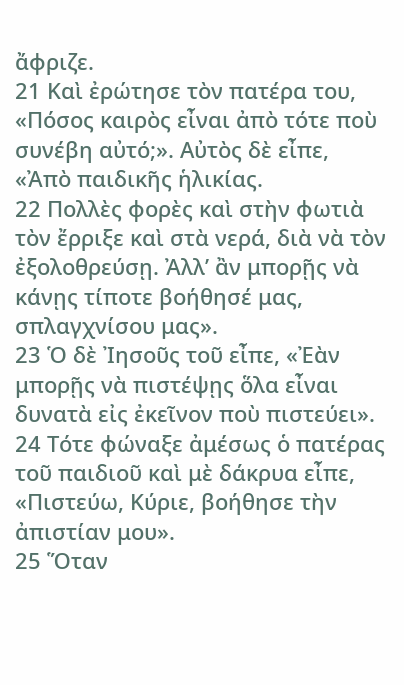ἄφριζε.
21 Καὶ ἐρώτησε τὸν πατέρα του, «Πόσος καιρὸς εἶναι ἀπὸ τότε ποὺ συνέβη αὐτό;». Αὐτὸς δὲ εἶπε, «Ἀπὸ παιδικῆς ἡλικίας.
22 Πολλὲς φορὲς καὶ στὴν φωτιὰ τὸν ἔρριξε καὶ στὰ νερά, διὰ νὰ τὸν ἐξολοθρεύσῃ. Ἀλλ’ ἂν μπορῇς νὰ κάνῃς τίποτε βοήθησέ μας, σπλαγχνίσου μας».
23 Ὁ δὲ Ἰησοῦς τοῦ εἶπε, «Ἐὰν μπορῇς νὰ πιστέψῃς ὅλα εἶναι δυνατὰ εἰς ἐκεῖνον ποὺ πιστεύει».
24 Τότε φώναξε ἀμέσως ὁ πατέρας τοῦ παιδιοῦ καὶ μὲ δάκρυα εἶπε, «Πιστεύω, Κύριε, βοήθησε τὴν ἀπιστίαν μου».
25 Ὅταν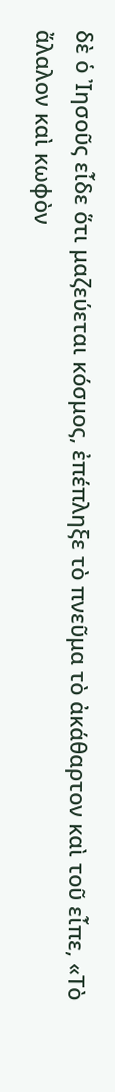δὲ ὁ Ἰησοῦς εἶδε ὅτι μαζεύεται κόσμος, ἐπέπληξε τὸ πνεῦμα τὸ ἀκάθαρτον καὶ τοῦ εἶπε, «Τὸ ἄλαλον καὶ κωφὸν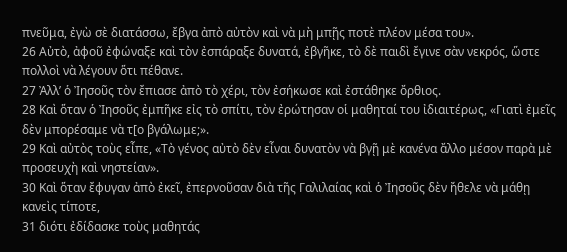πνεῦμα, ἐγὼ σὲ διατάσσω, ἔβγα ἀπὸ αὐτὸν καὶ νὰ μὴ μπῇς ποτὲ πλέον μέσα του».
26 Αὐτὸ, ἀφοῦ ἐφώναξε καὶ τὸν ἐσπάραξε δυνατά, ἐβγῆκε, τὸ δὲ παιδὶ ἔγινε σὰν νεκρός, ὥστε πολλοὶ νὰ λέγουν ὅτι πέθανε.
27 Ἀλλ’ ὁ Ἰησοῦς τὸν ἔπιασε ἀπὸ τὸ χέρι, τὸν ἐσήκωσε καὶ ἐστάθηκε ὄρθιος.
28 Καὶ ὅταν ὁ Ἰησοῦς ἐμπῆκε εἰς τὸ σπίτι, τὸν ἐρώτησαν οἱ μαθηταί του ἰδιαιτέρως, «Γιατὶ ἐμεῖς δὲν μπορέσαμε νὰ τ[ο βγάλωμε;».
29 Καὶ αὐτὸς τοὺς εἶπε, «Τὸ γένος αὐτὸ δὲν εἶναι δυνατὸν νὰ βγῇ μὲ κανένα ἄλλο μέσον παρὰ μὲ προσευχὴ καὶ νηστείαν».
30 Καὶ ὅταν ἔφυγαν ἀπὸ ἐκεῖ, ἐπερνοῦσαν διὰ τῆς Γαλιλαίας καὶ ὁ Ἰησοῦς δὲν ἤθελε νὰ μάθῃ κανεὶς τίποτε,
31 διότι ἐδίδασκε τοὺς μαθητάς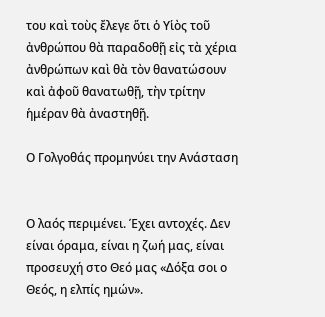του καὶ τοὺς ἔλεγε ὅτι ὁ Υἱὸς τοῦ ἀνθρώπου θὰ παραδοθῇ εἰς τὰ χέρια ἀνθρώπων καὶ θὰ τὸν θανατώσουν καὶ ἀφοῦ θανατωθῇ, τὴν τρίτην ἡμέραν θὰ ἀναστηθῇ.

Ο Γολγοθάς προμηνύει την Ανάσταση


Ο λαός περιμένει. Έχει αντοχές. Δεν είναι όραμα, είναι η ζωή μας, είναι προσευχή στο Θεό μας «Δόξα σοι ο Θεός, η ελπίς ημών».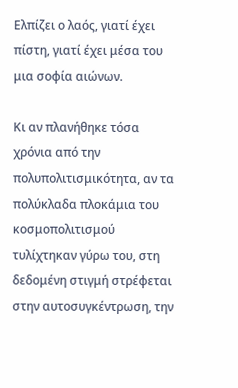Ελπίζει ο λαός, γιατί έχει πίστη, γιατί έχει μέσα του μια σοφία αιώνων.

Κι αν πλανήθηκε τόσα χρόνια από την πολυπολιτισμικότητα, αν τα πολύκλαδα πλοκάμια του κοσμοπολιτισμού τυλίχτηκαν γύρω του, στη δεδομένη στιγμή στρέφεται στην αυτοσυγκέντρωση, την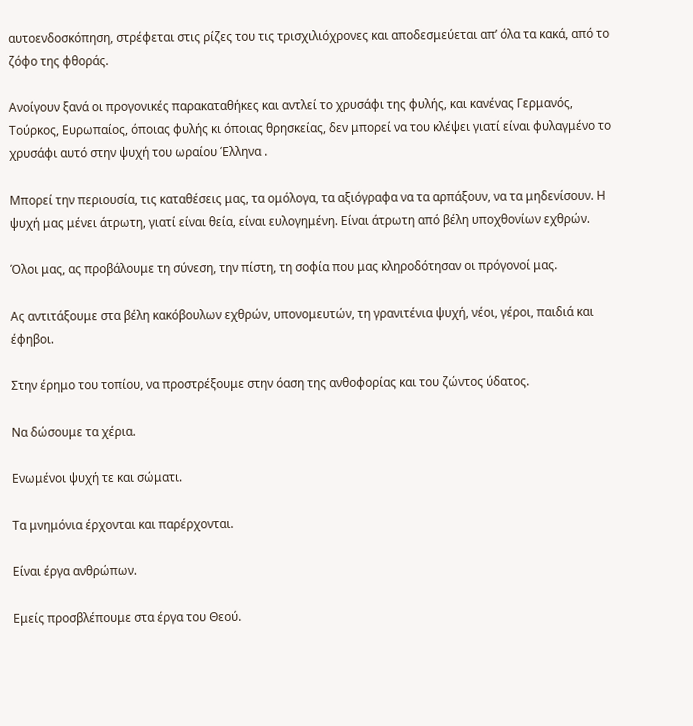αυτοενδοσκόπηση, στρέφεται στις ρίζες του τις τρισχιλιόχρονες και αποδεσμεύεται απ’ όλα τα κακά, από το ζόφο της φθοράς.

Ανοίγουν ξανά οι προγονικές παρακαταθήκες και αντλεί το χρυσάφι της φυλής, και κανένας Γερμανός, Τούρκος, Ευρωπαίος, όποιας φυλής κι όποιας θρησκείας, δεν μπορεί να του κλέψει γιατί είναι φυλαγμένο το χρυσάφι αυτό στην ψυχή του ωραίου Έλληνα .

Μπορεί την περιουσία, τις καταθέσεις μας, τα ομόλογα, τα αξιόγραφα να τα αρπάξουν, να τα μηδενίσουν. Η ψυχή μας μένει άτρωτη, γιατί είναι θεία, είναι ευλογημένη. Είναι άτρωτη από βέλη υποχθονίων εχθρών.

Όλοι μας, ας προβάλουμε τη σύνεση, την πίστη, τη σοφία που μας κληροδότησαν οι πρόγονοί μας.

Ας αντιτάξουμε στα βέλη κακόβουλων εχθρών, υπονομευτών, τη γρανιτένια ψυχή, νέοι, γέροι, παιδιά και έφηβοι.

Στην έρημο του τοπίου, να προστρέξουμε στην όαση της ανθοφορίας και του ζώντος ύδατος.

Να δώσουμε τα χέρια.

Ενωμένοι ψυχή τε και σώματι.

Τα μνημόνια έρχονται και παρέρχονται.

Είναι έργα ανθρώπων.

Εμείς προσβλέπουμε στα έργα του Θεού.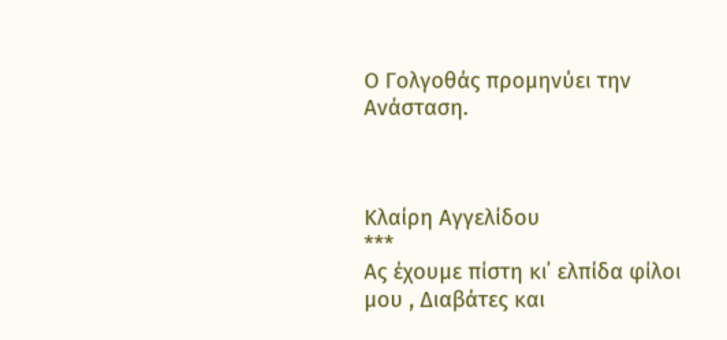Ο Γολγοθάς προμηνύει την Ανάσταση.



Κλαίρη Αγγελίδου
***
Ας έχουμε πίστη κι΄ ελπίδα φίλοι μου , Διαβάτες και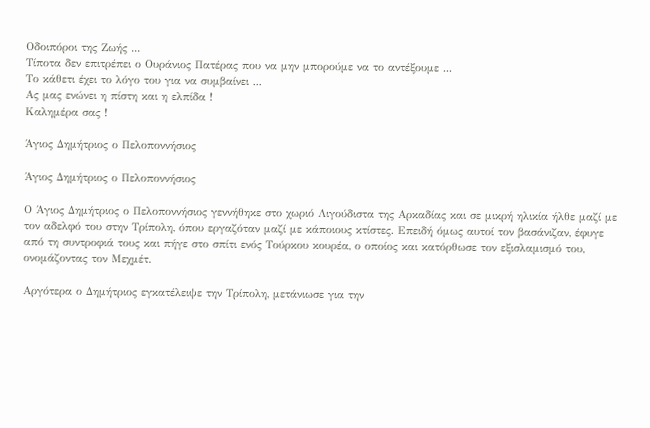Οδοιπόροι της Ζωής ...
Τίποτα δεν επιτρέπει ο Ουράνιος Πατέρας που να μην μπορούμε να το αντέξουμε ...
Το κάθετι έχει το λόγο του για να συμβαίνει ...
Ας μας ενώνει η πίστη και η ελπίδα !
Καλημέρα σας !

Άγιος Δημήτριος ο Πελοποννήσιος

Άγιος Δημήτριος ο Πελοποννήσιος

Ο Άγιος Δημήτριος ο Πελοποννήσιος γεννήθηκε στο χωριό Λιγούδιστα της Αρκαδίας και σε μικρή ηλικία ήλθε μαζί με τον αδελφό του στην Τρίπολη, όπου εργαζόταν μαζί με κάποιους κτίστες. Επειδή όμως αυτοί τον βασάνιζαν, έφυγε από τη συντροφιά τους και πήγε στο σπίτι ενός Τούρκου κουρέα, ο οποίος και κατόρθωσε τον εξισλαμισμό του, ονομάζοντας τον Μεχμέτ.

Αργότερα ο Δημήτριος εγκατέλειψε την Τρίπολη, μετάνιωσε για την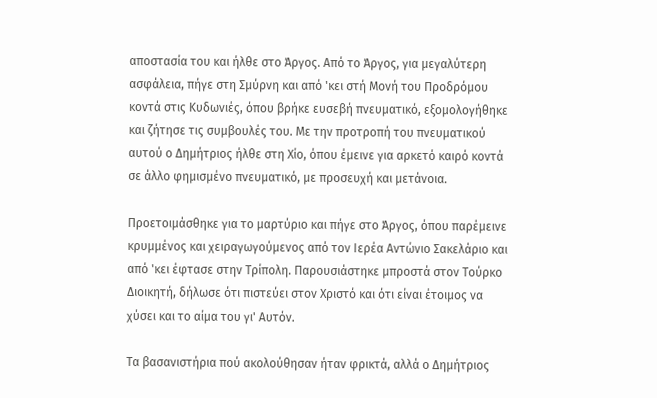αποστασία του και ήλθε στο Άργος. Από το Άργος, για μεγαλύτερη ασφάλεια, πήγε στη Σμύρνη και από 'κει στή Μονή του Προδρόμου κοντά στις Κυδωνιές, όπου βρήκε ευσεβή πνευματικό, εξομολογήθηκε και ζήτησε τις συμβουλές του. Με την προτροπή του πνευματικού αυτού ο Δημήτριος ήλθε στη Χίο, όπου έμεινε για αρκετό καιρό κοντά σε άλλο φημισμένο πνευματικό, με προσευχή και μετάνοια.

Προετοιμάσθηκε για το μαρτύριο και πήγε στο Άργος, όπου παρέμεινε κρυμμένος και χειραγωγούμενος από τον Ιερέα Αντώνιο Σακελάριο και από 'κει έφτασε στην Τρίπολη. Παρουσιάστηκε μπροστά στον Τούρκο Διοικητή, δήλωσε ότι πιστεύει στον Χριστό και ότι είναι έτοιμος να χύσει και το αίμα του γι' Αυτόν.

Τα βασανιστήρια πού ακολούθησαν ήταν φρικτά, αλλά ο Δημήτριος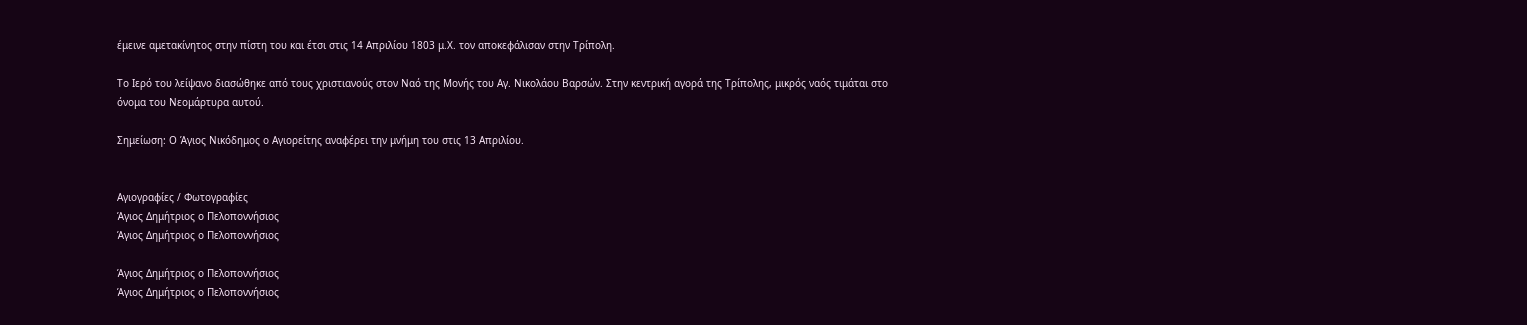έμεινε αμετακίνητος στην πίστη του και έτσι στις 14 Απριλίου 1803 μ.Χ. τον αποκεφάλισαν στην Τρίπολη.

Το Ιερό του λείψανο διασώθηκε από τους χριστιανούς στον Ναό της Μονής του Αγ. Νικολάου Βαρσών. Στην κεντρική αγορά της Τρίπολης, μικρός ναός τιμάται στο όνομα του Νεομάρτυρα αυτού.

Σημείωση: Ο Άγιος Νικόδημος ο Αγιορείτης αναφέρει την μνήμη του στις 13 Απριλίου.


Αγιογραφίες / Φωτογραφίες
Άγιος Δημήτριος ο Πελοποννήσιος
Άγιος Δημήτριος ο Πελοποννήσιος

Άγιος Δημήτριος ο Πελοποννήσιος
Άγιος Δημήτριος ο Πελοποννήσιος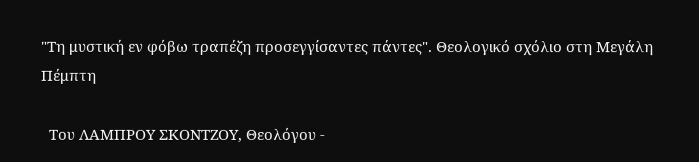"Τη μυστική εν φόβω τραπέζη προσεγγίσαντες πάντες". Θεολογικό σχόλιο στη Μεγάλη Πέμπτη

  Του ΛΑΜΠΡΟΥ ΣΚΟΝΤΖΟΥ, Θεολόγου -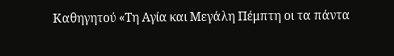Καθηγητού «Τη Αγία και Μεγάλη Πέμπτη οι τα πάντα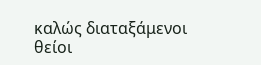καλώς διαταξάμενοι θείοι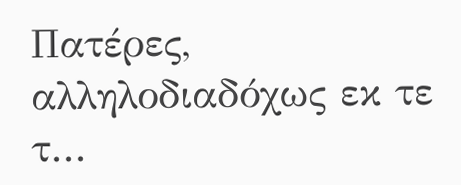Πατέρες, αλληλοδιαδόχως εκ τε τ...